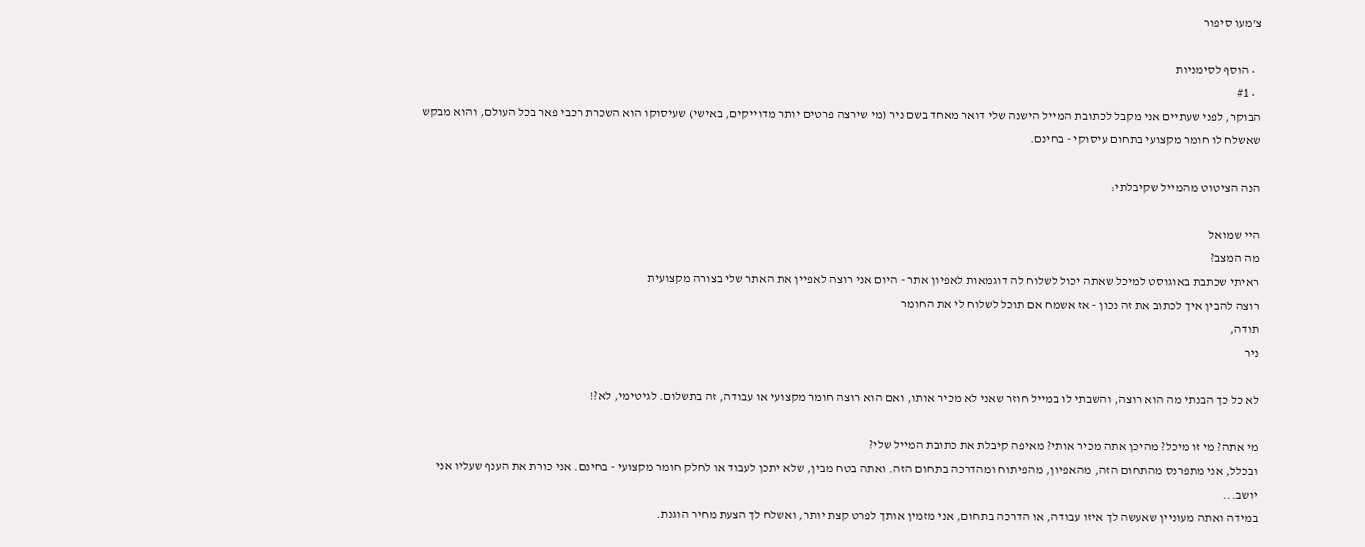צ'מעו סיפור

  • הוסף לסימניות
  • #1
הבוקר, לפני שעתיים אני מקבל לכתובת המייל הישנה שלי דואר מאחד בשם ניר (מי שירצה פרטים יותר מדוייקים, באישי) שעיסוקו הוא השכרת רכבי פאר בכל העולם, והוא מבקש שאשלח לו חומר מקצועי בתחום עיסוקי - בחינם.

הנה הציטוט מהמייל שקיבלתי:

היי שמואל
מה המצב?
ראיתי שכתבת באוגוסט למיכל שאתה יכול לשלוח לה דוגמאות לאפיון אתר - היום אני רוצה לאפיין את האתר שלי בצורה מקצועית
רוצה להבין איך לכתוב את זה נכון - אז אשמח אם תוכל לשלוח לי את החומר
תודה,
ניר

לא כל כך הבנתי מה הוא רוצה, והשבתי לו במייל חוזר שאני לא מכיר אותו, ואם הוא רוצה חומר מקצועי או עבודה, זה בתשלום. לגיטימי, לא?!

מי אתה? מי זו מיכל? מהיכן אתה מכיר אותי? מאיפה קיבלת את כתובת המייל שלי?
ובכלל, אני מתפרנס מהתחום הזה, מהאפיון, מהפיתוח ומהדרכה בתחום הזה. ואתה בטח מבין, שלא יתכן לעבוד או לחלק חומר מקצועי - בחינם. אני כורת את הענף שעליו אני יושב...
במידה ואתה מעוניין שאעשה לך איזו עבודה, או הדרכה בתחום, אני מזמין אותך לפרט קצת יותר, ואשלח לך הצעת מחיר הוגנת.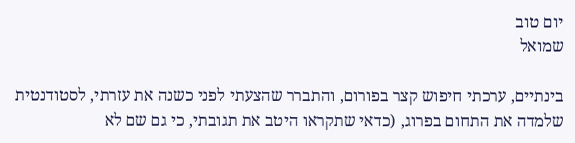יום טוב
שמואל

בינתיים, ערכתי חיפוש קצר בפורום, והתברר שהצעתי לפני כשנה את עזרתי, לסטודנטית שלמדה את התחום בפרוג, (כדאי שתקראו היטב את תגובתי, כי גם שם לא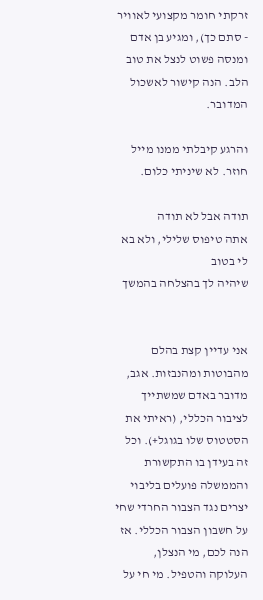זרקתי חומר מקצועי לאוויר - סתם כך), ומגיע בן אדם ומנסה פשוט לנצל את טוב הלב. הנה קישור לאשכול המדובר.

והרגע קיבלתי ממנו מייל חוזר. לא שיניתי כלום.

תודה אבל לא תודה
אתה טיפוס שלילי, ולא בא לי בטוב
שיהיה לך בהצלחה בהמשך


אני עדיין קצת בהלם מהבוטות ומהנבזות. אגב, מדובר באדם שמשתייך לציבור הכללי, (ראיתי את הסטטוס שלו בגוגל+). וכל זה בעידן בו התקשורת והממשלה פועלים בליבוי יצרים נגד הצבור החרדי שחי על חשבון הצבור הכללי. אז הנה לכם, מי הנצלן, העלוקה והטפיל. מי חי על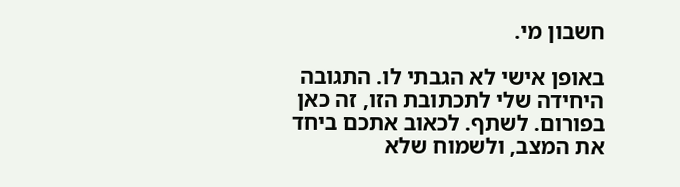חשבון מי.

באופן אישי לא הגבתי לו. התגובה היחידה שלי לתכתובת הזו, זה כאן בפורום. לשתף. לכאוב אתכם ביחד את המצב, ולשמוח שלא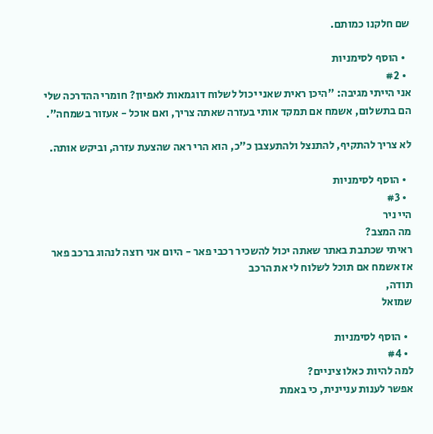שם חלקנו כמותם.

  • הוסף לסימניות
  • #2
אני הייתי מגיבה: "היכן ראית שאני יכול לשלוח דוגמאות לאפיון? חומרי ההדרכה שלי הם בתשלום, אשמח אם תמקד אותי בעזרה שאתה צריך, ואם אוכל - אעזור בשמחה".

לא צריך להתקיף, להתנצל ולהתעצבן כ"כ, הוא הרי ראה שהצעת עזרה, וביקש אותה.

  • הוסף לסימניות
  • #3
היי ניר
מה המצב?
ראיתי שכתבת באתר שאתה יכול להשכיר רכבי פאר - היום אני רוצה לנהוג ברכב פאר
אז אשמח אם תוכל לשלוח לי את הרכב
תודה,
שמואל

  • הוסף לסימניות
  • #4
למה להיות כאלו ציניים?
אפשר לענות עניינית, כי באמת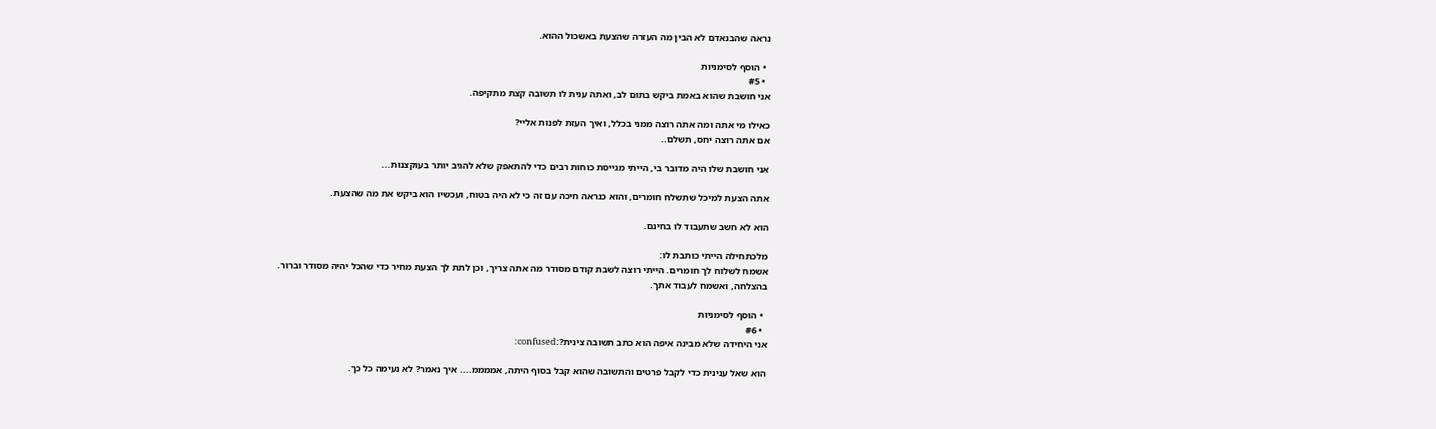נראה שהבנאדם לא הבין מה העזרה שהצעת באשכול ההוא.

  • הוסף לסימניות
  • #5
אני חושבת שהוא באמת ביקש בתום לב, ואתה ענית לו תשובה קצת מתקיפה.

כאילו מי אתה ומה אתה רוצה ממני בכלל, ואיך העזת לפנות אליי?
אם אתה רוצה יחס, תשלם..

אני חושבת שלו היה מדובר בי, הייתי מגייסת כוחות רבים כדי להתאפק שלא להגיב יותר בעוקצנות...

אתה הצעת למיכל שתשלח חומרים, והוא כנראה חיכה עם זה כי לא היה בטוח, ועכשיו הוא ביקש את מה שהצעת.

הוא לא חשב שתעבוד לו בחינם.

מלכתחילה הייתי כותבת לו:
אשמח לשלוח לך חומרים. הייתי רוצה לשבת קודם מסודר מה אתה צריך, וכן לתת לך הצעת מחיר כדי שהכל יהיה מסודר וברור.
בהצלחה, ואשמח לעבוד אתך.

  • הוסף לסימניות
  • #6
אני היחידה שלא מבינה איפה הוא כתב תשובה צינית?:confused:

הוא שאל ענינית כדי לקבל פרטים והתשובה שהוא קבל בסוף היתה, אממממ.... איך נאמר? לא נעימה כל כך.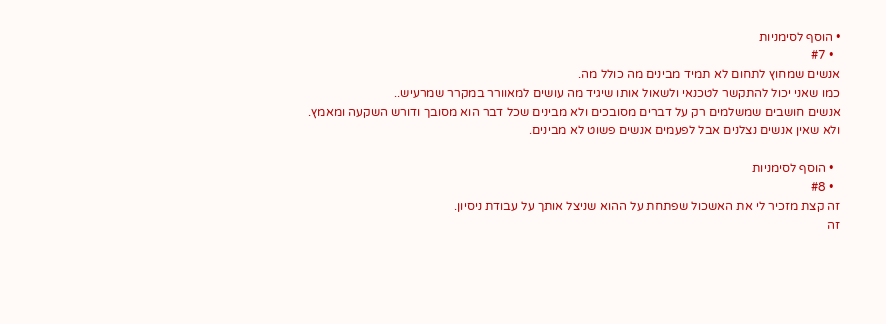• הוסף לסימניות
  • #7
אנשים שמחוץ לתחום לא תמיד מבינים מה כולל מה.
כמו שאני יכול להתקשר לטכנאי ולשאול אותו שיגיד מה עושים למאוורר במקרר שמרעיש..
אנשים חושבים שמשלמים רק על דברים מסובכים ולא מבינים שכל דבר הוא מסובך ודורש השקעה ומאמץ.
ולא שאין אנשים נצלנים אבל לפעמים אנשים פשוט לא מבינים.

  • הוסף לסימניות
  • #8
זה קצת מזכיר לי את האשכול שפתחת על ההוא שניצל אותך על עבודת ניסיון.
זה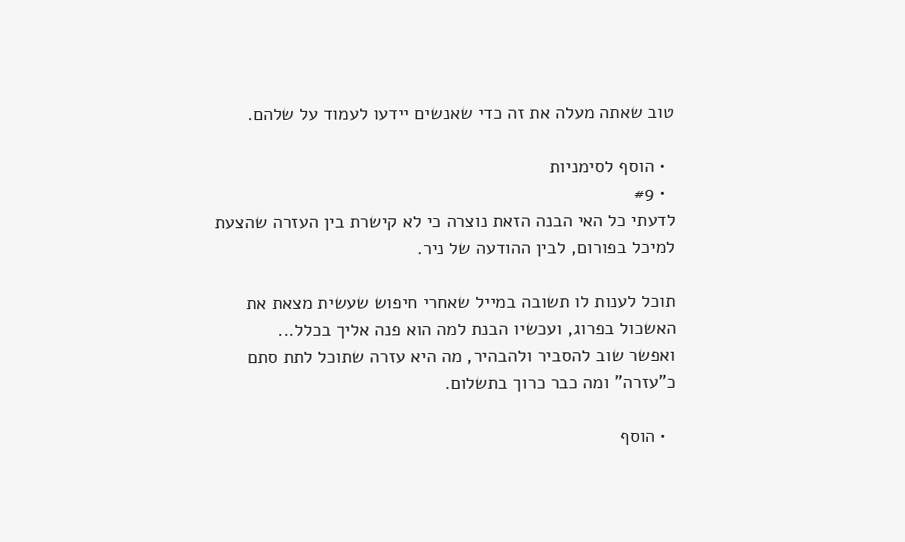טוב שאתה מעלה את זה כדי שאנשים יידעו לעמוד על שלהם.

  • הוסף לסימניות
  • #9
לדעתי כל האי הבנה הזאת נוצרה כי לא קישרת בין העזרה שהצעת למיכל בפורום, לבין ההודעה של ניר.

תוכל לענות לו תשובה במייל שאחרי חיפוש שעשית מצאת את האשכול בפרוג, ועכשיו הבנת למה הוא פנה אליך בכלל...
ואפשר שוב להסביר ולהבהיר, מה היא עזרה שתוכל לתת סתם כ"עזרה" ומה כבר כרוך בתשלום.

  • הוסף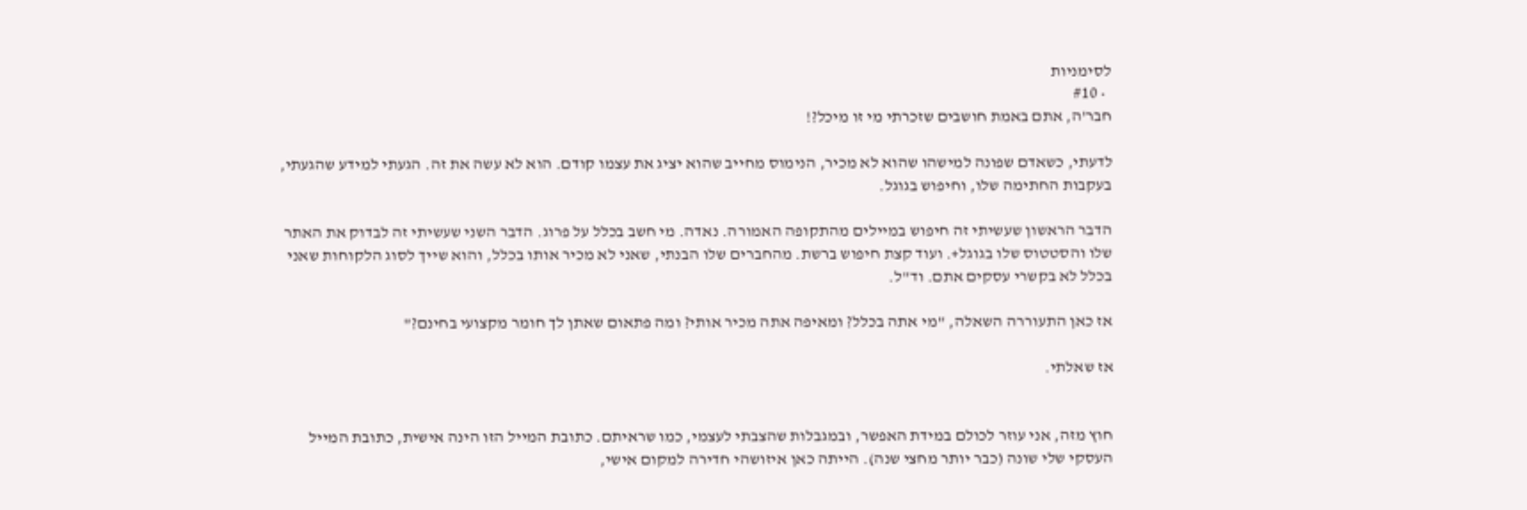לסימניות
  • #10
חבר'ה, אתם באמת חושבים שזכרתי מי זו מיכל?!

לדעתי, כשאדם שפונה למישהו שהוא לא מכיר, הנימוס מחייב שהוא יציג את עצמו קודם. הוא לא עשה את זה. הגעתי למידע שהגעתי, בעקבות החתימה שלו, וחיפוש בגוגל.

הדבר הראשון שעשיתי זה חיפוש במיילים מהתקופה האמורה. נאדה. מי חשב בכלל על פרוג. הדבר השני שעשיתי זה לבדוק את האתר שלו והסטטוס שלו בגוגל+. ועוד קצת חיפוש ברשת. מהחברים שלו הבנתי, שאני לא מכיר אותו בכלל, והוא שייך לסוג הלקוחות שאני בכלל לא בקשרי עסקים אתם. וד"ל.

אז כאן התעוררה השאלה, "מי אתה בכלל? ומאיפה אתה מכיר אותי? ומה פתאום שאתן לך חומר מקצועי בחינם?"

אז שאלתי.


חוץ מזה, אני עוזר לכולם במידת האפשר, ובמגבלות שהצבתי לעצמי, כמו שראיתם. כתובת המייל הזו הינה אישית, כתובת המייל העסקי שלי שונה (כבר יותר מחצי שנה). הייתה כאן איזושהי חדירה למקום אישי,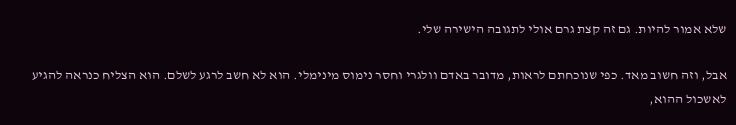שלא אמור להיות. גם זה קצת גרם אולי לתגובה הישירה שלי.

אבל, וזה חשוב מאד. כפי שנוכחתם לראות, מדובר באדם וולגרי וחסר נימוס מינימלי. הוא לא חשב לרגע לשלם. הוא הצליח כנראה להגיע לאשכול ההוא,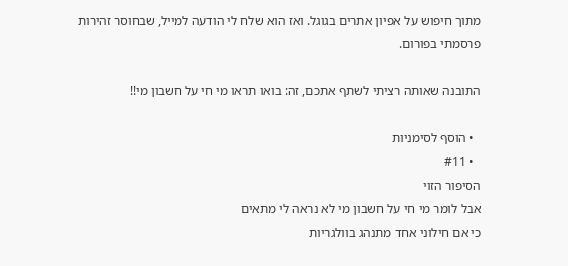מתוך חיפוש על אפיון אתרים בגוגל. ואז הוא שלח לי הודעה למייל, שבחוסר זהירות פרסמתי בפורום.

התובנה שאותה רציתי לשתף אתכם, זה: בואו תראו מי חי על חשבון מי!!

  • הוסף לסימניות
  • #11
הסיפור הזוי
אבל לומר מי חי על חשבון מי לא נראה לי מתאים
כי אם חילוני אחד מתנהג בוולגריות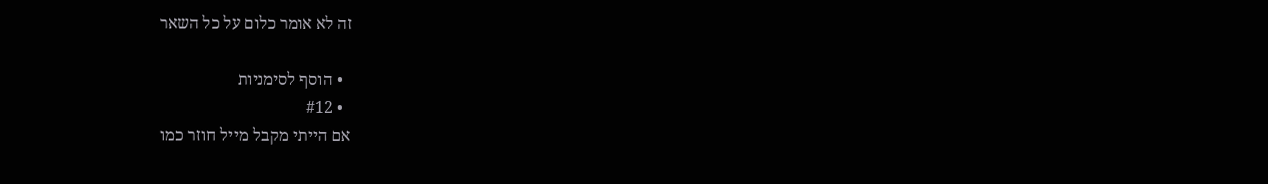זה לא אומר כלום על כל השאר

  • הוסף לסימניות
  • #12
אם הייתי מקבל מייל חוזר כמו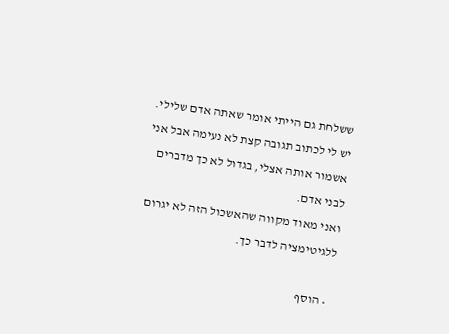ששלחת גם הייתי אומר שאתה אדם שלילי.
יש לי לכתוב תגובה קצת לא נעימה אבל אני אשמור אותה אצלי, בגדול לא כך מדברים לבני אדם.
ואני מאוד מקווה שהאשכול הזה לא יגרום ללגיטימציה לדבר כך.

  • הוסף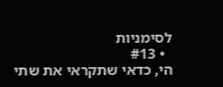לסימניות
  • #13
הי, כדאי שתקראי את שתי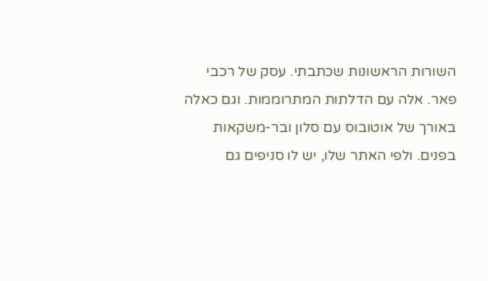השורות הראשונות שכתבתי. עסק של רכבי פאר. אלה עם הדלתות המתרוממות. וגם כאלה באורך של אוטובוס עם סלון ובר-משקאות בפנים. ולפי האתר שלו, יש לו סניפים גם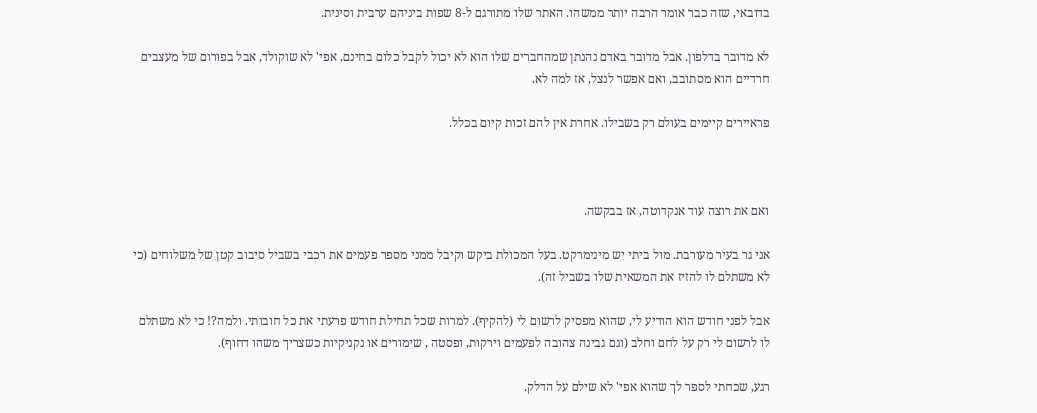בדובאי, שזה כבר אומר הרבה יותר ממשהו. האתר שלו מתורגם ל-8 שפות ביניהם ערבית וסינית.

לא מדובר בדלפון. אבל מדובר באדם נהנתן שמהחברים שלו הוא לא יכול לקבל כלום בחינם, אפי' לא שוקולד, אבל בפורום של מעצבים חרדיים הוא מסתובב, ואם אפשר לנצל, אז למה לא.

פראיירים קיימים בעולם רק בשבילו. אחרת אין להם זכות קיום בכלל.



ואם את רוצה עוד אנקדוטה, אז בבקשה.

אני גר בעיר מעורבת. מול ביתי יש מינימרקט. בעל המכולת ביקש וקיבל ממני מספר פעמים את רכבי בשביל סיבוב קטן של משלוחים (כי לא משתלם לו להזיז את המשאית שלו בשביל זה).

אבל לפני חודש הוא הודיע לי, שהוא מפסיק לרשום לי (להקיף). למרות שכל תחילת חודש פרעתי את כל חובותי. ולמה?! כי לא משתלם לו לרשום לי רק על לחם וחלב (וגם גבינה צהובה לפעמים וירקות, ופסטה , שימורים או נקניקיות כשצריך משהו דחוף).

רגע, שכחתי לספר לך שהוא אפי' לא שילם על הדלק.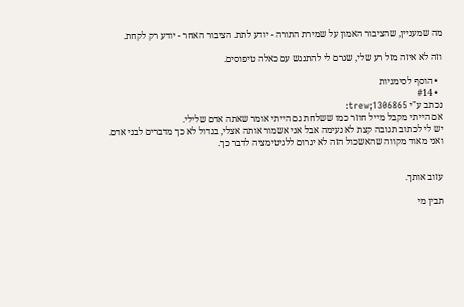מה שמעניין, שהציבור האמון על שמירת התורה - יודע לתת. הציבור האחר - יודע רק לקחת.

וזה לא איזה מזל רע שלי, שגרם לי להתנגש עם כאלה טיפוסים.

  • הוסף לסימניות
  • #14
נכתב ע"י trew;1306865:
אם הייתי מקבל מייל חוזר כמו ששלחת גם הייתי אומר שאתה אדם שלילי.
יש לי לכתוב תגובה קצת לא נעימה אבל אני אשמור אותה אצלי, בגדול לא כך מדברים לבני אדם.
ואני מאוד מקווה שהאשכול הזה לא יגרום ללגיטימציה לדבר כך.


עזוב אותך.

תבין מי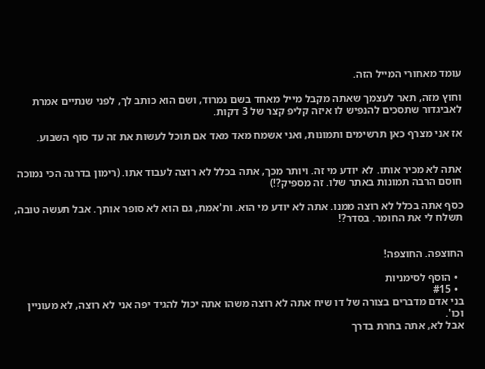עומד מאחורי המייל הזה.

וחוץ מזה, תאר לעצמך שאתה מקבל מייל מאחד בשם נמרוד, ושם הוא כותב לך, לפני שנתיים אמרת לאביגדור שתסכים להנפיש לו איזה קליפ קצר של 3 דקות.

אז אני מצרף כאן תרשימים ותמונות, ואני אשמח מאד מאד אם תוכל לעשות את זה עד סוף השבוע.


אתה לא מכיר אותו. לא יודע מי זה. ויותר מכך, אתה בכלל לא רוצה לעבוד אתו. (רימון בדרגה הכי נמוכה חוסם הרבה תמונות באתר שלו. זה מספיק?!)

כסף אתה בכלל לא רוצה ממנו. אתה לא יודע מי הוא. ות'אמת, גם הוא לא סופר אותך. אבל תעשה טובה, תשלח לי את החומר. בסדר?!


החוצפה. החוצפה!

  • הוסף לסימניות
  • #15
בני אדם מדברים בצורה של דו שיח אתה לא רוצה משהו אתה יכול להגיד יפה אני לא רוצה, לא מעוניין וכו'.
אבל לא, אתה בחרת בדרך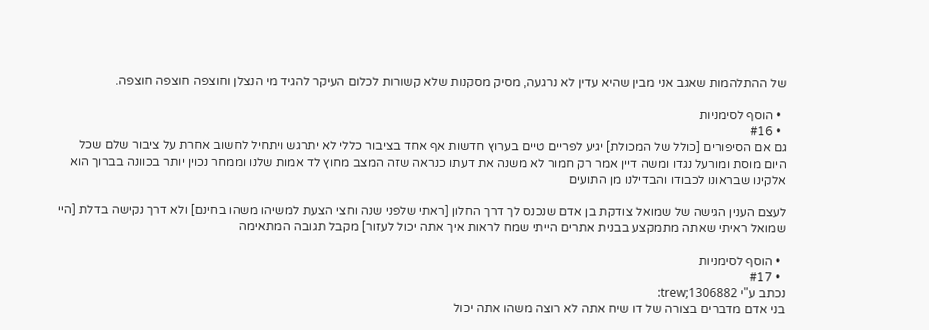של ההתלהמות שאגב אני מבין שהיא עדין לא נרגעה, מסיק מסקנות שלא קשורות לכלום העיקר להגיד מי הנצלן וחוצפה חוצפה חוצפה.

  • הוסף לסימניות
  • #16
גם אם הסיפורים [כולל של המכולת] יגיע לפריים טיים בערוץ חדשות אף אחד בציבור כללי לא יתרגש ויתחיל לחשוב אחרת על ציבור שלם שכל היום מוסת ומורעל נגדו ומשה דיין אמר רק חמור לא משנה את דעתו כנראה שזה המצב מחוץ לד אמות שלנו וממחר נכוין יותר בכוונה בברוך הוא אלקינו שבראונו לכבודו והבדילנו מן התועים

לעצם הענין הגישה של שמואל צודקת בן אדם שנכנס לך דרך החלון [ראתי שלפני שנה וחצי הצעת למשיהו משהו בחינם] ולא דרך נקישה בדלת [היי שמואל ראיתי שאתה מתמקצע בבנית אתרים הייתי שמח לראות איך אתה יכול לעזור] מקבל תגובה המתאימה

  • הוסף לסימניות
  • #17
נכתב ע"י trew;1306882:
בני אדם מדברים בצורה של דו שיח אתה לא רוצה משהו אתה יכול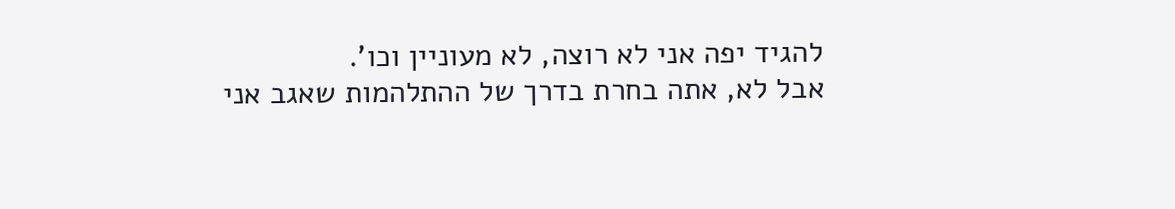להגיד יפה אני לא רוצה, לא מעוניין וכו'.
אבל לא, אתה בחרת בדרך של ההתלהמות שאגב אני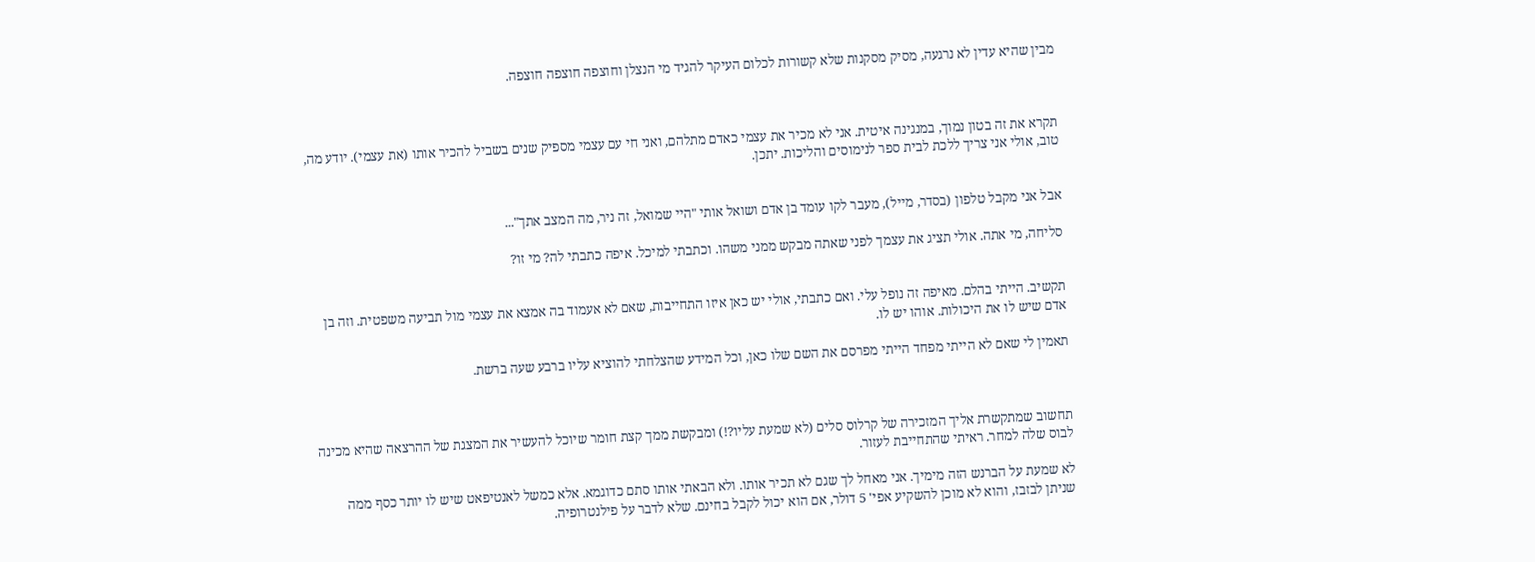מבין שהיא עדין לא נרגעה, מסיק מסקנות שלא קשורות לכלום העיקר להגיד מי הנצלן וחוצפה חוצפה חוצפה.



תקרא את זה בטון נמוך, במנגינה איטית. אני לא מכיר את עצמי כאדם מתלהם, ואני חי עם עצמי מספיק שנים בשביל להכיר אותו (את עצמי). יודע מה, טוב, אולי אני צריך ללכת לבית ספר לנימוסים והליכות. יתכן.


אבל אני מקבל טלפון (בסדר, מייל), מעבר לקו עומד בן אדם ושואל אותי "היי שמואל, זה ניר, מה המצב אתך"...

סליחה, מי אתה. אולי תציג את עצמך לפני שאתה מבקש ממני משהו. וכתבתי למיכל. איפה כתבתי לה? מי זו?


תקשיב. הייתי בהלם. מאיפה זה נופל עלי. ואם כתבתי, אולי יש כאן איזו התחייבות, שאם לא אעמוד בה אמצא את עצמי מול תביעה משפטית. וזה בן אדם שיש לו את היכולות. אוהו יש לו.

תאמין לי שאם לא הייתי מפחד הייתי מפרסם את השם שלו כאן, וכל המידע שהצלחתי להוציא עליו ברבע שעה ברשת.



תחשוב שמתקשרת אליך המזכירה של קרלוס סלים (לא שמעת עליו?!) ומבקשת ממך קצת חומר שיוכל להעשיר את המצגת של ההרצאה שהיא מכינה לבוס שלה למחר. ראיתי שהתחייבת לעזור.

לא שמעת על הברנש הזה מימיך. אני מאחל לך שגם לא תכיר אותו. ולא הבאתי אותו סתם כדוגמא. אלא כמשל לאנטיפאט שיש לו יותר כסף ממה שניתן לבזבז, והוא לא מוכן להשקיע אפי' 5 דולר, אם הוא יכול לקבל בחינם. שלא לדבר על פילנטרופיה.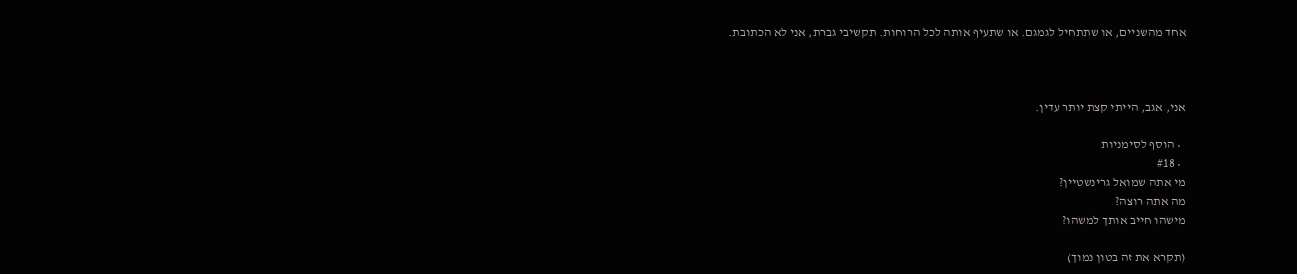אחד מהשניים, או שתתחיל לגמגם. או שתעיף אותה לכל הרוחות. תקשיבי גברת, אני לא הכתובת.



אני, אגב, הייתי קצת יותר עדין.

  • הוסף לסימניות
  • #18
מי אתה שמואל גרינשטיין?
מה אתה רוצה?
מישהו חייב אותך למשהו?

(תקרא את זה בטון נמוך)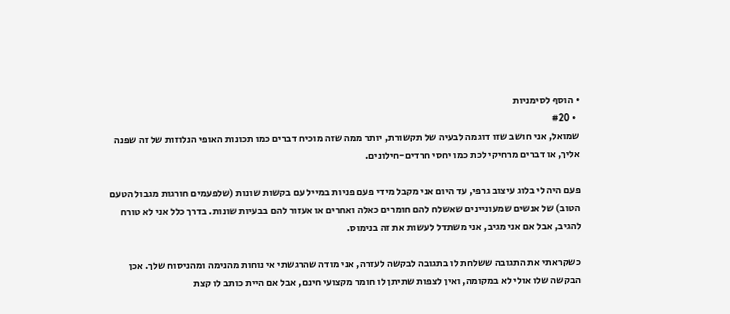• הוסף לסימניות
  • #20
שמואל, אני חושב שזו דוגמה לבעיה של תקשורת, יותר ממה שזה מוכיח דברים כמו תכונות האופי הנלוזות של זה שפנה אליך, או דברים מרחיקי לכת כמו יחסי חרדים-חילונים.

פעם היה לי בלוג עיצוב גרפי, עד היום אני מקבל מידי פעם פניות במייל עם בקשות שונות (שלפעמים חורגות מגבול הטעם הטוב) של אנשים שמעוניינים שאשלח להם חומרים כאלה ואחרים או אעזור להם בבעיות שונות. בדרך כלל אני לא טורח להגיב, אבל אם אני מגיב, אני משתדל לעשות את זה בנימוס.

כשקראתי את התגובה ששלחת לו בתגובה לבקשה לעזרה, אני מודה שהרגשתי אי נוחות מהנימה ומהניסוח שלך. אכן הבקשה שלו אולי לא במקומה, ואין לצפות שתיתן לו חומר מקצועי חינם, אבל אם היית כותב לו קצת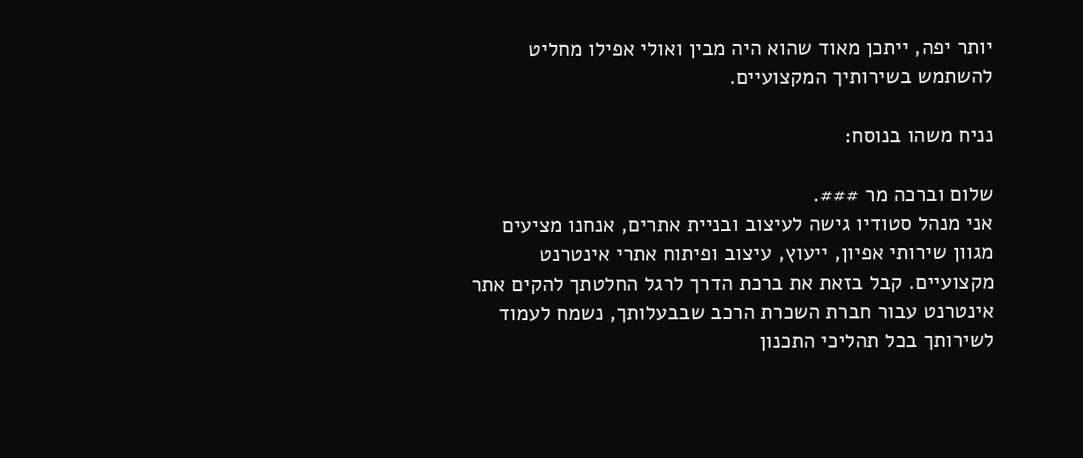יותר יפה, ייתכן מאוד שהוא היה מבין ואולי אפילו מחליט להשתמש בשירותיך המקצועיים.

נניח משהו בנוסח:

שלום וברכה מר ###.
אני מנהל סטודיו גישה לעיצוב ובניית אתרים, אנחנו מציעים מגוון שירותי אפיון, ייעוץ, עיצוב ופיתוח אתרי אינטרנט מקצועיים. קבל בזאת את ברכת הדרך לרגל החלטתך להקים אתר אינטרנט עבור חברת השכרת הרכב שבבעלותך, נשמח לעמוד לשירותך בכל תהליכי התכנון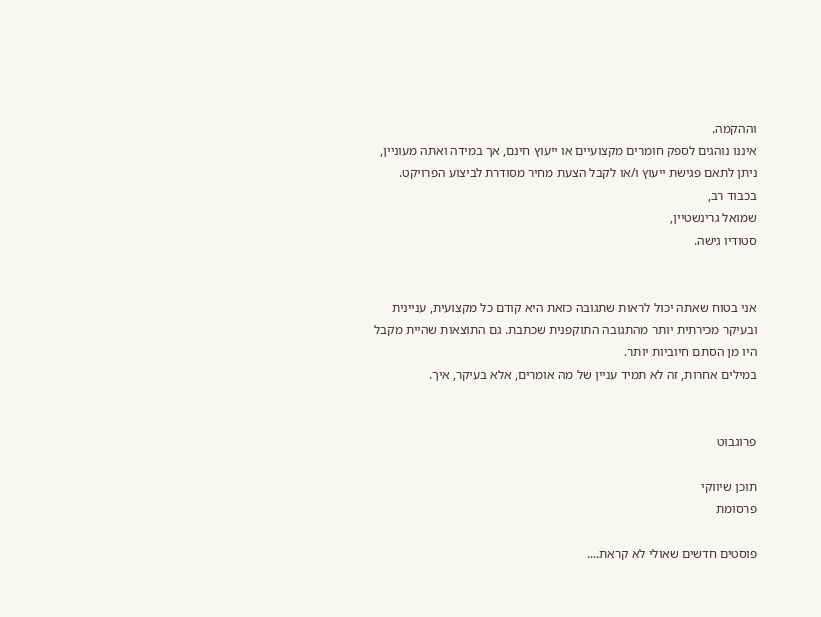וההקמה.
איננו נוהגים לספק חומרים מקצועיים או ייעוץ חינם, אך במידה ואתה מעוניין, ניתן לתאם פגישת ייעוץ ו/או לקבל הצעת מחיר מסודרת לביצוע הפרויקט.
בכבוד רב,
שמואל גרינשטיין,
סטודיו גישה.


אני בטוח שאתה יכול לראות שתגובה כזאת היא קודם כל מקצועית, עניינית ובעיקר מכירתית יותר מהתגובה התוקפנית שכתבת. גם התוצאות שהיית מקבל היו מן הסתם חיוביות יותר.
במילים אחרות, זה לא תמיד עניין של מה אומרים, אלא בעיקר, איך.


פרוגבוט

תוכן שיווקי
פרסומת

פוסטים חדשים שאולי לא קראת....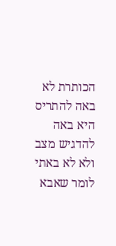הכותרת לא באה להתריס היא באה להדגיש מצב
ולא לא באתי לומר שאבא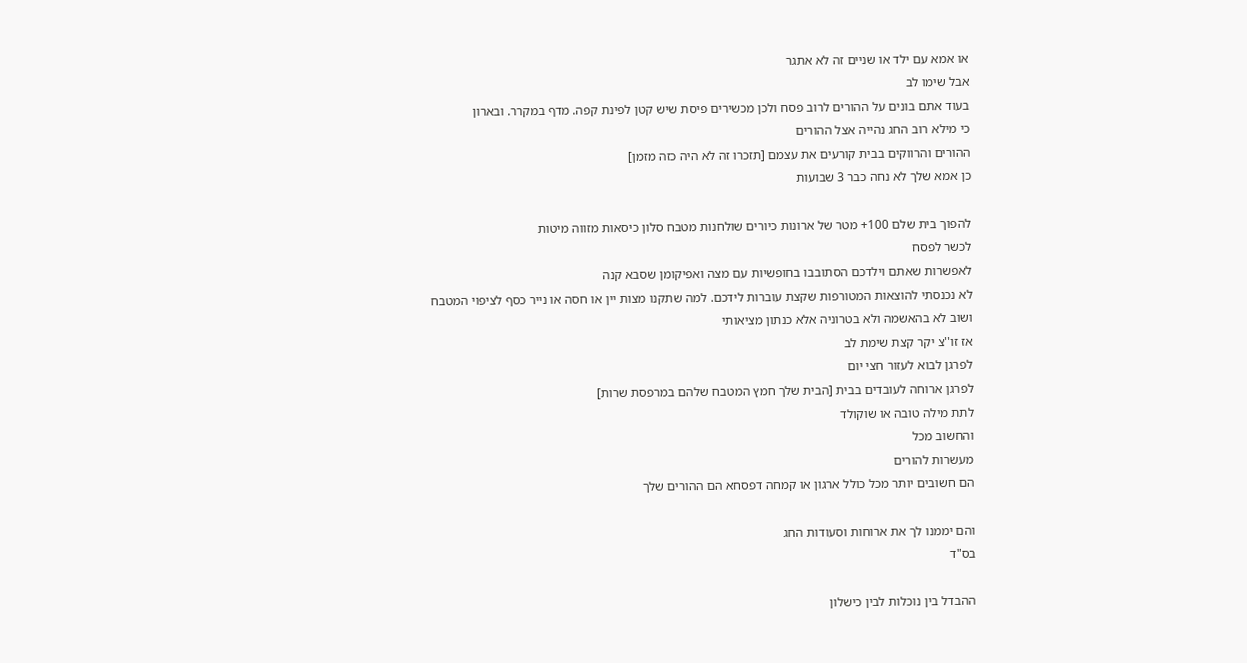או אמא עם ילד או שניים זה לא אתגר
אבל שימו לב
בעוד אתם בונים על ההורים לרוב פסח ולכן מכשירים פיסת שיש קטן לפינת קפה. מדף במקרר. ובארון
כי מילא רוב החג נהייה אצל ההורים
ההורים והרווקים בבית קורעים את עצמם [תזכרו זה לא היה כזה מזמן]
כן אמא שלך לא נחה כבר 3 שבועות

להפוך בית שלם 100+ מטר של ארונות כיורים שולחנות מטבח סלון כיסאות מזווה מיטות
לכשר לפסח
לאפשרות שאתם וילדכם הסתובבו בחופשיות עם מצה ואפיקומן שסבא קנה
לא נכנסתי להוצאות המטורפות שקצת עוברות לידכם. למה שתקנו מצות יין או חסה או נייר כסף לציפוי המטבח
ושוב לא בהאשמה ולא בטרוניה אלא כנתון מציאותי
אז זו''צ יקר קצת שימת לב
לפרגן לבוא לעזור חצי יום
לפרגן ארוחה לעובדים בבית [הבית שלך חמץ המטבח שלהם במרפסת שרות]
לתת מילה טובה או שוקולד
והחשוב מכל
מעשרות להורים
הם חשובים יותר מכל כולל ארגון או קמחה דפסחא הם ההורים שלך

והם יממנו לך את ארוחות וסעודות החג
בס"ד

ההבדל בין נוכלות לבין כישלון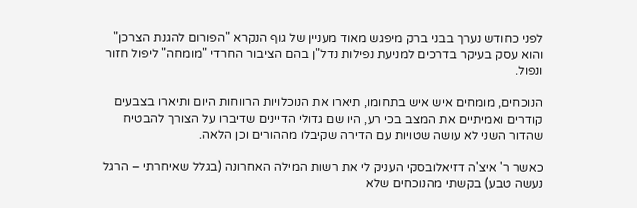לפני כחודש נערך בבני ברק מיפגש מאוד מעניין של גוף הנקרא "הפורום להגנת הצרכן" והוא עסק בעיקר בדרכים למניעת נפילות נדל"ן בהם הציבור החרדי "מומחה" ליפול חזור ונפול.

הנוכחים, מומחים איש איש בתחומו, תיארו את הנוכלויות הרווחות היום ותיארו בצבעים קודרים ואמיתיים את המצב בכי רע, היו שם גדולי הדיינים שדיברו על הצורך להבטיח שהדור השני לא עושה שטויות עם הדירה שקיבלו מההורים וכן הלאה.

כאשר ר' איצ'ה דזיאלובסקי העניק לי את רשות המילה האחרונה (בגלל שאיחרתי – הרגל נעשה טבע) בקשתי מהנוכחים שלא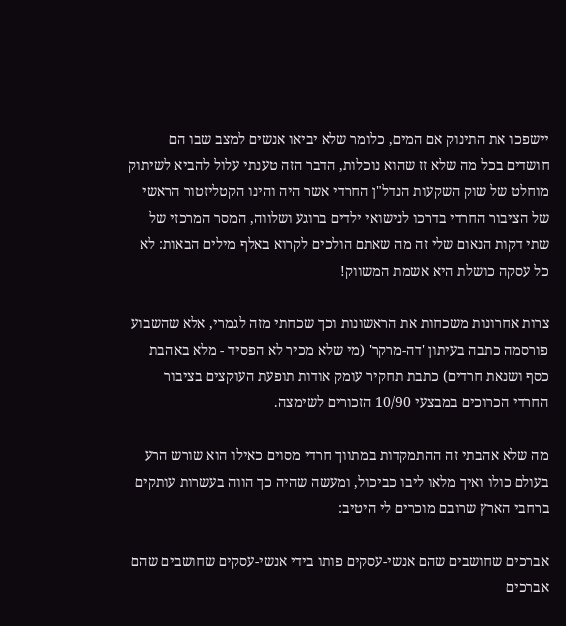יישפכו את התינוק אם המים, כלומר שלא יביאו אנשים למצב שבו הם חושדים בכל מה שלא זז שהוא נוכלות, הדבר הזה טענתי עלול להביא לשיתוק מוחלט של שוק השקעות הנדל"ן החרדי אשר היה והינו הקטליזטור הראשי של הציבור החרדי בדרכו לנישואי ילדים ברוגע ושלווה, המסר המרכזי של שתי דקות הנאום שלי זה מה שאתם הולכים לקרוא באלף מילים הבאות: לא כל עסקה כושלת היא אשמת המשווק!

צרות אחרונות משכחות את הראשונות וכך שכחתי מזה לגמרי, אלא שהשבוע פורסמה כתבה בעיתון 'דה-מרקר' (מי שלא מכיר לא הפסיד - מלא באהבת כסף ושנאת חרדים) כתבת תחקיר עומק אודות תופעת העוקצים בציבור החרדי הכרוכים במבצעי 10/90 הזכורים לשימצה.

מה שלא אהבתי זה ההתמקדות במתווך חרדי מסוים כאילו הוא שורש הרע בעולם כולו ואיך מלאו ליבו כביכול, ומעשה שהיה כך הווה בעשרות עותקים ברחבי הארץ שרובם מוכרים לי היטיב:

אברכים שחושבים שהם אנשי-עסקים פותו בידי אנשי-עסקים שחושבים שהם אברכים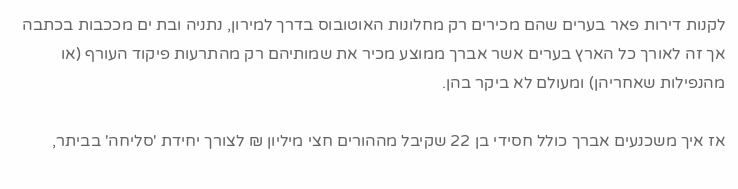לקנות דירות פאר בערים שהם מכירים רק מחלונות האוטובוס בדרך למירון, נתניה ובת ים מככבות בכתבה אך זה לאורך כל הארץ בערים אשר אברך ממוצע מכיר את שמותיהם רק מהתרעות פיקוד העורף (או מהנפילות שאחריהן) ומעולם לא ביקר בהן.

אז איך משכנעים אברך כולל חסידי בן 22 שקיבל מההורים חצי מיליון ₪ לצורך יחידת 'סליחה' בביתר,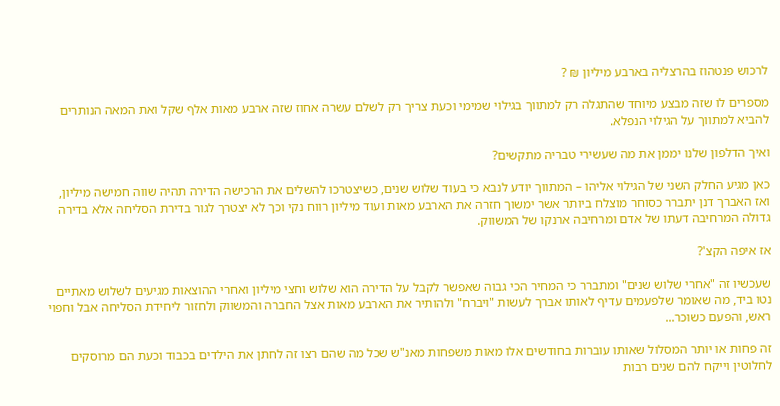לרכוש פנטהוז בהרצליה בארבע מיליון ₪ ?

מספרים לו שזה מבצע מיוחד שהתגלה רק למתווך בגילוי שמימי וכעת צריך רק לשלם עשרה אחוז שזה ארבע מאות אלף שקל ואת המאה הנותרים להביא למתווך על הגילוי הנפלא.

ואיך הדלפון שלנו יממן את מה שעשירי טבריה מתקשים?

כאן מגיע החלק השני של הגילוי אליהו – המתווך יודע לנבא כי בעוד שלוש שנים, כשיצטרכו להשלים את הרכישה הדירה תהיה שווה חמישה מיליון, ואז האברך דנן יתברר כסוחר מוצלח ביותר אשר ימשוך חזרה את הארבע מאות ועוד מיליון רווח נקי וכך לא יצטרך לגור בדירת הסליחה אלא בדירה גדולה המרחיבה דעתו של אדם ומרחיבה ארנקו של המשווק.

אז איפה הקצ'?

שעכשיו זה "אחרי שלוש שנים" ומתברר כי המחיר הכי גבוה שאפשר לקבל על הדירה הוא שלוש וחצי מיליון ואחרי ההוצאות מגיעים לשלוש מאתיים נטו ביד, מה שאומר שלפעמים עדיף לאותו אברך לעשות "ויברח" ולהותיר את הארבע מאות אצל החברה והמשווק ולחזור ליחידת הסליחה אבל וחפוי ראש, והפעם כשוכר...

זה פחות או יותר המסלול שאותו עוברות בחודשים אלו מאות משפחות מאנ"ש שכל מה שהם רצו זה לחתן את הילדים בכבוד וכעת הם מרוסקים לחלוטין וייקח להם שנים רבות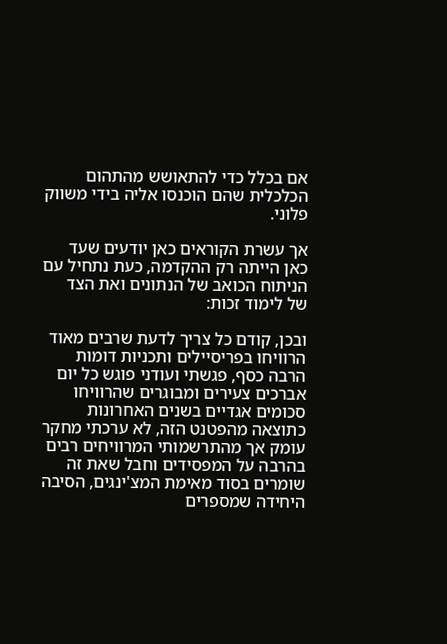אם בכלל כדי להתאושש מהתהום הכלכלית שהם הוכנסו אליה בידי משווק פלוני.

אך עשרת הקוראים כאן יודעים שעד כאן הייתה רק ההקדמה, כעת נתחיל עם הניתוח הכואב של הנתונים ואת הצד של לימוד זכות:

ובכן, קודם כל צריך לדעת שרבים מאוד הרוויחו בפריסיילים ותכניות דומות הרבה כסף, פגשתי ועודני פוגש כל יום אברכים צעירים ומבוגרים שהרוויחו סכומים אגדיים בשנים האחרונות כתוצאה מהפטנט הזה, לא ערכתי מחקר עומק אך מהתרשמותי המרוויחים רבים בהרבה על המפסידים וחבל שאת זה שומרים בסוד מאימת המצ'ינגים, הסיבה היחידה שמספרים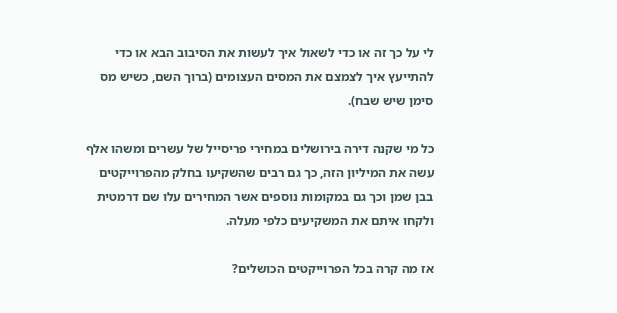לי על כך זה או כדי לשאול איך לעשות את הסיבוב הבא או כדי להתייעץ איך לצמצם את המסים העצומים (ברוך השם, כשיש מס סימן שיש שבח).

כל מי שקנה דירה בירושלים במחירי פריסייל של עשרים ומשהו אלף עשה את המיליון הזה, כך גם רבים שהשקיעו בחלק מהפרוייקטים בבן שמן וכך גם במקומות נוספים אשר המחירים עלו שם דרמטית ולקחו איתם את המשקיעים כלפי מעלה.

אז מה קרה בכל הפרוייקטים הכושלים?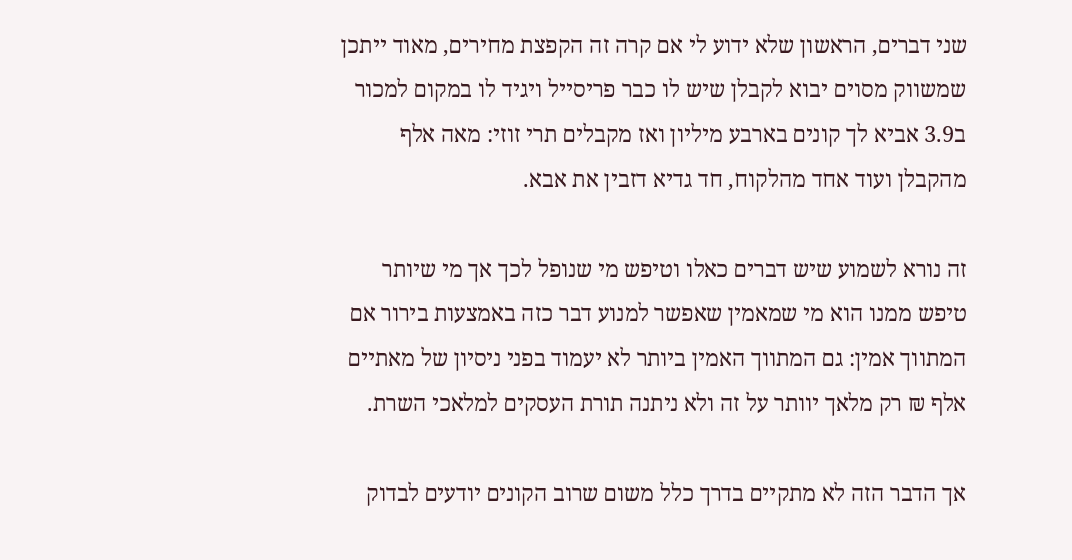שני דברים, הראשון שלא ידוע לי אם קרה זה הקפצת מחירים, מאוד ייתכן שמשווק מסוים יבוא לקבלן שיש לו כבר פריסייל ויגיד לו במקום למכור ב3.9 אביא לך קונים בארבע מיליון ואז מקבלים תרי זוזי: מאה אלף מהקבלן ועוד אחד מהלקוח, חד גדיא דזבין את אבא.

זה נורא לשמוע שיש דברים כאלו וטיפש מי שנופל לכך אך מי שיותר טיפש ממנו הוא מי שמאמין שאפשר למנוע דבר כזה באמצעות בירור אם המתווך אמין: גם המתווך האמין ביותר לא יעמוד בפני ניסיון של מאתיים אלף ₪ רק מלאך יוותר על זה ולא ניתנה תורת העסקים למלאכי השרת.

אך הדבר הזה לא מתקיים בדרך כלל משום שרוב הקונים יודעים לבדוק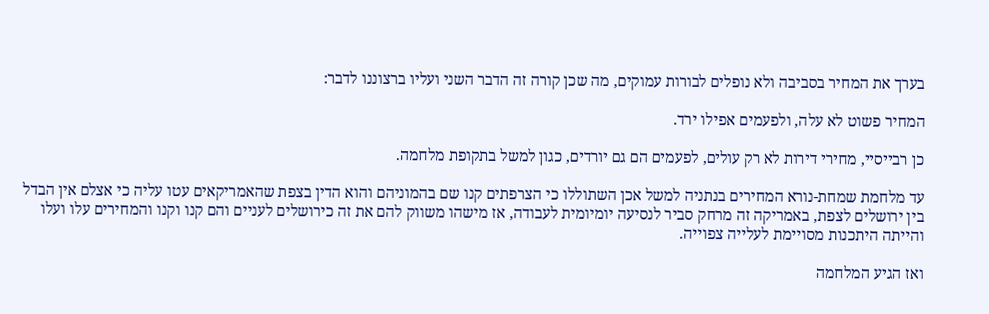בערך את המחיר בסביבה ולא נופלים לבורות עמוקים, מה שכן קורה זה הדבר השני ועליו ברצוננו לדבר:

המחיר פשוט לא עלה, ולפעמים אפילו ירד.

כן רבייסיי, מחירי דירות לא רק עולים, לפעמים הם גם יורדים, כגון למשל בתקופת מלחמה.

עד מלחמת שמחת-נורא המחירים בנתניה למשל אכן השתוללו כי הצרפתים קנו שם בהמוניהם והוא הדין בצפת שהאמריקאים עטו עליה כי אצלם אין הבדל בין ירושלים לצפת, באמריקה זה מרחק סביר לנסיעה יומיומית לעבודה, אז מישהו משווק להם את זה כירושלים לעניים והם קנו וקנו והמחירים עלו ועלו והייתה היתכנות מסויימת לעלייה צפוייה.

ואז הגיע המלחמה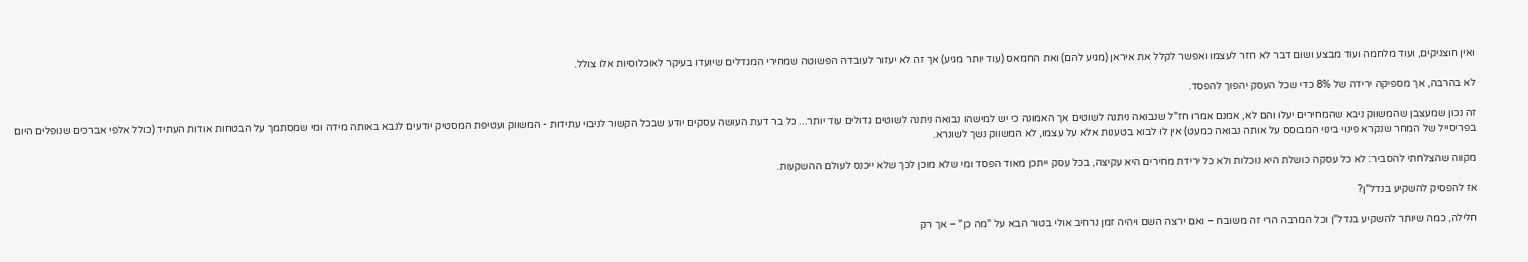ואין חוצניקים, ועוד מלחמה ועוד מבצע ושום דבר לא חזר לעצמו ואפשר לקלל את איראן (מגיע להם) ואת החמאס (עוד יותר מגיע) אך זה לא יעזור לעובדה הפשוטה שמחירי המגדלים שיועדו בעיקר לאוכלוסיות אלו צולל.

לא בהרבה, אך מספיקה ירידה של 8% כדי שכל העסק יהפוך להפסד.

זה נכון שמעצבן שהמשווק ניבא שהמחירים יעלו והם לא, אמנם אמרו חז"ל שנבואה ניתנה לשוטים אך האמונה כי יש למישהו נבואה ניתנה לשוטים גדולים עוד יותר... כל בר דעת העושה עסקים יודע שבכל הקשור לניבוי עתידות - המשווק ועטיפת המסטיק יודעים לנבא באותה מידה ומי שמסתמך על הבטחות אודות העתיד (כולל אלפי אברכים שנופלים היום בפריסייל של המחר שנקרא פינוי בינוי המבוסס על אותה נבואה כמעט) אין לו לבוא בטענות אלא על עצמו, לא המשווק נשך לשונרא.

מקווה שהצלחתי להסביר: לא כל עסקה כושלת היא נוכלות ולא כל ירידת מחירים היא עקיצה, בכל עסק ייתכן מאוד הפסד ומי שלא מוכן לכך שלא ייכנס לעולם ההשקעות.

אז להפסיק להשקיע בנדל"ן?

חלילה, כמה שיותר להשקיע בנדל"ן וכל המרבה הרי זה משובח – ואם ירצה השם ויהיה זמן נרחיב אולי בטור הבא על "מה כן" – אך רק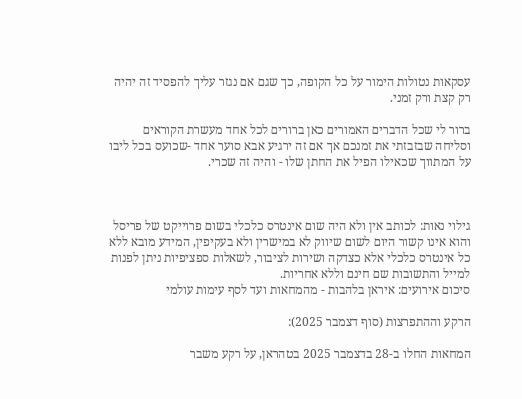עסקאות נטולות הימור על כל הקופה, כך שגם אם נגזר עליך להפסיד זה יהיה רק קצת ורק זמני.

ברור לי שכל הדברים האמורים כאן ברורים לכל אחד מעשרת הקוראים וסליחה שבזבזתי את זמנכם אך אם זה ירגיע אבא סוער אחד -שכועס בכל ליבו על המתווך שכאילו הפיל את החתן שלו - והיה זה שכרי.



גילוי נאות: לכותב אין ולא היה שום אינטרס כלכלי בשום פרוייקט של פריסל והוא אינו קשור היום לשום שיווק לא במישרין ולא בעקיפין, המידע מובא ללא כל אינטרס כלכלי אלא כצדקה ושירות לציבור, לשאלות ספציפיות ניתן לפנות למייל והתשובות שם חינם וללא אחריות.
סיכום אירועים: איראן בלהבות - מהמחאות ועד לסף עימות עולמי

הרקע וההתפרצות (סוף דצמבר 2025):

המחאות החלו ב-28 בדצמבר 2025 בטהראן, על רקע משבר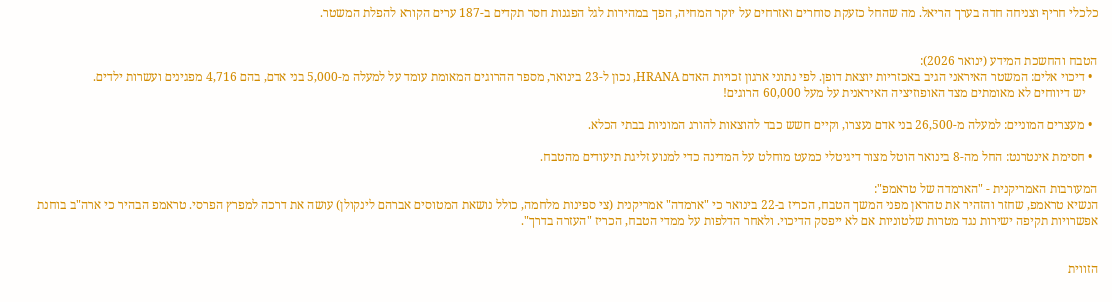כלכלי חריף וצניחה חדה בערך הריאל. מה שהחל כזעקת סוחרים ואזרחים על יוקר המחיה, הפך במהירות לגל הפגנות חסר תקדים ב-187 ערים הקורא להפלת המשטר.


הטבח והחשכת המידע (ינואר 2026):
  • דיכוי אלים: המשטר האיראני הגיב באכזריות יוצאת דופן. לפי נתוני ארגון זכויות האדם HRANA, נכון ל-23 בינואר, מספר ההרוגים המאומת עומד על למעלה מ-5,000 בני אדם, בהם 4,716 מפגינים ועשרות ילדים.
    יש דיווחים לא מאומתים מצד האופוזיציה האיראנית על מעל 60,000 הרוגים!

  • מעצרים המוניים: למעלה מ-26,500 בני אדם נעצרו, וקיים חשש כבד להוצאות להורג המוניות בבתי הכלא.

  • חסימת אינטרנט: החל מה-8 בינואר הוטל מצור דיגיטלי כמעט מוחלט על המדינה כדי למנוע זליגת תיעודים מהטבח.

המעורבות האמריקנית - "הארמדה של טראמפ":
הנשיא טראמפ, שחזר והזהיר את טהראן מפני המשך הטבח, הכריז ב-22 בינואר כי "ארמדה" אמריקנית (צי ספינות מלחמה, כולל נושאת המטוסים אברהם לינקולן) עושה את דרכה למפרץ הפרסי. טראמפ הבהיר כי ארה"ב בוחנת אפשרויות תקיפה ישירות נגד מטרות שלטוניות אם לא ייפסק הדיכוי. ולאחר הדלפות על ממדי הטבח, הכריז "העזרה בדרך".


הזווית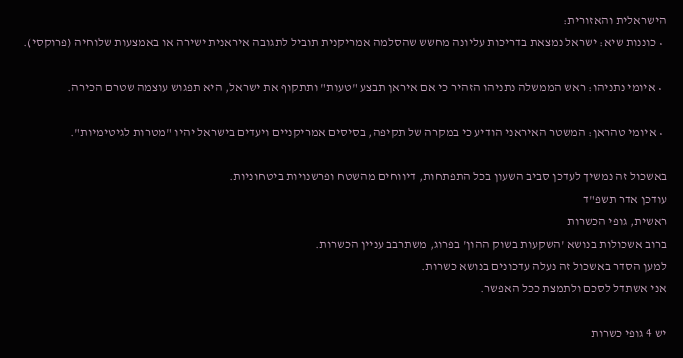הישראלית והאזורית:
  • כוננות שיא: ישראל נמצאת בדריכות עליונה מחשש שהסלמה אמריקנית תוביל לתגובה איראנית ישירה או באמצעות שלוחיה (פרוקסי).

  • איומי נתניהו: ראש הממשלה נתניהו הזהיר כי אם איראן תבצע "טעות" ותתקוף את ישראל, היא תפגוש עוצמה שטרם הכירה.

  • איומי טהראן: המשטר האיראני הודיע כי במקרה של תקיפה, בסיסים אמריקניים ויעדים בישראל יהיו "מטרות לגיטימיות".

באשכול זה נמשיך לעדכן סביב השעון בכל התפתחות, דיווחים מהשטח ופרשנויות ביטחוניות.
עודכן אדר תשפ"ד
ראשית, גופי הכשרות
ברוב אשכולות בנושא 'השקעות בשוק ההון' בפרוג, משתרבב עניין הכשרות.
למען הסדר באשכול זה נעלה עדכונים בנושא כשרות.
אני אשתדל לסכם ולתמצת ככל האפשר.

יש 4 גופי כשרות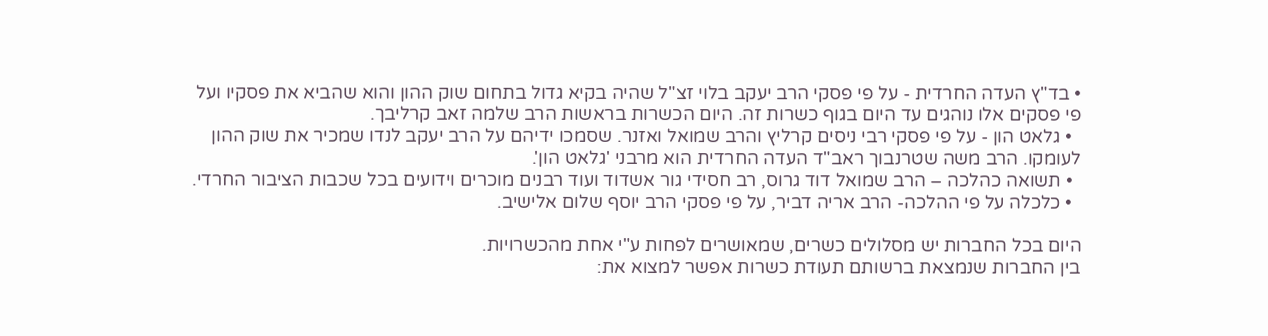• בד"ץ העדה החרדית - על פי פסקי הרב יעקב בלוי זצ"ל שהיה בקיא גדול בתחום שוק ההון והוא שהביא את פסקיו ועל פי פסקים אלו נוהגים עד היום בגוף כשרות זה. היום הכשרות בראשות הרב שלמה זאב קרליבך.
  • גלאט הון - על פי פסקי רבי ניסים קרליץ והרב שמואל ואזנר. שסמכו ידיהם על הרב יעקב לנדו שמכיר את שוק ההון לעומקו. הרב משה שטרנבוך ראב"ד העדה החרדית הוא מרבני 'גלאט הון'.
  • תשואה כהלכה – הרב שמואל דוד גרוס, רב חסידי גור אשדוד ועוד רבנים מוכרים וידועים בכל שכבות הציבור החרדי.
  • כלכלה על פי ההלכה- הרב אריה דביר, על פי פסקי הרב יוסף שלום אלישיב.

היום בכל החברות יש מסלולים כשרים, שמאושרים לפחות ע"י אחת מהכשרויות.
בין החברות שנמצאת ברשותם תעודת כשרות אפשר למצוא את: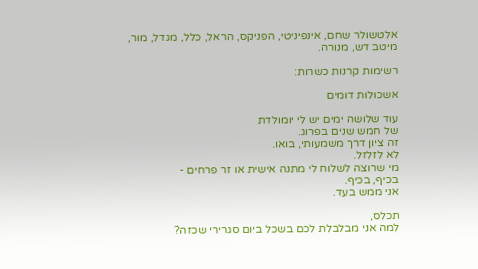אלטשולר שחם, אינפיניטי, הפניקס, הראל, כלל, מגדל, מור, מיטב דש, מנורה.

רשימות קרנות כשרות:

אשכולות דומים

עוד שלושה ימים יש לי יומולדת
של חמש שנים בפרוג.
זה ציון דרך משמעותי, בואו.
לא לזלזל.
מי שרוצה לשלוח לי מתנה אישית או זר פרחים -
בכיף, בכיף.
אני ממש בעד.

תכלס,
למה אני מבלבלת לכם בשכל ביום סגרירי שכזה?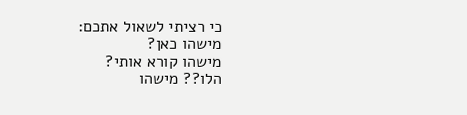כי רציתי לשאול אתכם:
מישהו כאן?
מישהו קורא אותי?
הלו?? מישהו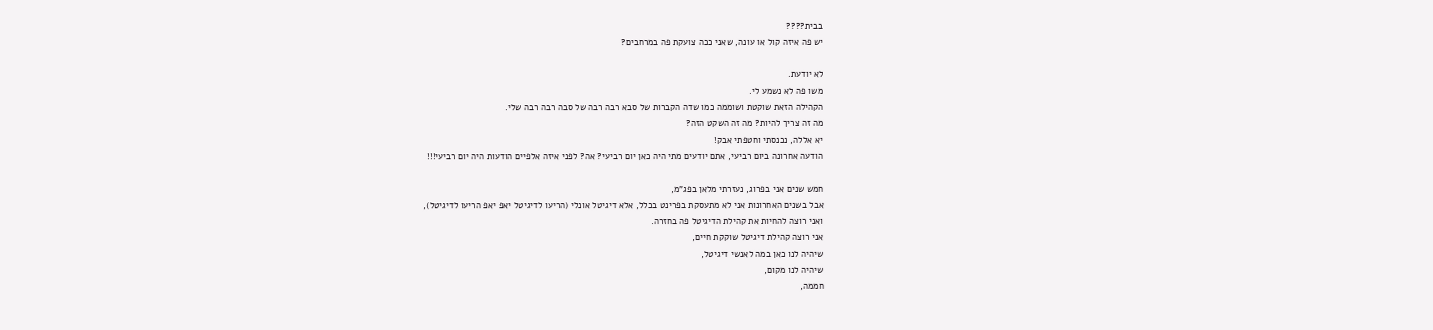בבית????
יש פה איזה קול או עונה, שאני ככה צועקת פה במרחבים?

לא יודעת.
משו פה לא נשמע לי.
הקהילה הזאת שוקטת ושוממה כמו שדה הקברות של סבא רבה רבה של סבה רבה רבה שלי.
מה זה צריך להיות? מה זה השקט הזה?
יא אללה, נכנסתי וחטפתי אבק!
הודעה אחרונה ביום רביעי, אתם יודעים מתי היה כאן יום רביעי? אה? לפני איזה אלפיים הודעות היה יום רביעי!!!

חמש שנים אני בפרוג, נעזרתי מלאן בפג"מ,
אבל בשנים האחרונות אני לא מתעסקת בפרינט בכלל, אלא דיגיטל אונלי (הריעו לדיגיטל יאפ יאפ הריעו לדיגיטל),
ואני רוצה להחיות את קהילת הדיגיטל פה בחזרה.
אני רוצה קהילת דיגיטל שוקקת חיים,
שיהיה לנו כאן במה לאנשי דיגיטל,
שיהיה לנו מקום,
חממה,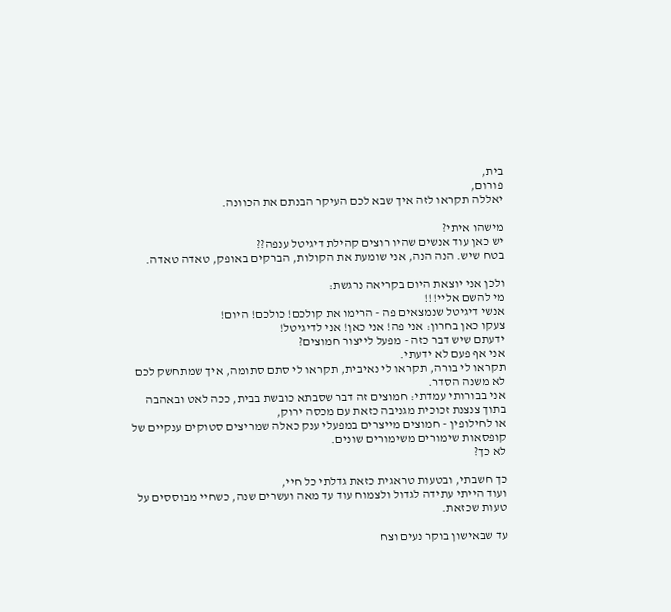בית,
פורום,
יאללה תקראו לזה איך שבא לכם העיקר הבנתם את הכוונה.

מישהו איתי?
יש כאן עוד אנשים שהיו רוצים קהילת דיגיטל ענפה??
בטח שיש. הנה הנה, אני שומעת את הקולות, הברקים באופק, טאדה טאדה.

ולכן אני יוצאת היום בקריאה נרגשת:
מי להשם אליי!!!
אנשי דיגיטל שנמצאים פה - הרימו את קולכם! כולכם! היום!
צעקו כאן בחרון: אני פה! אני כאן! אני לדיגיטל!
ידעתם שיש דבר כזה - מפעל לייצור חמוצים?
אני אף פעם לא ידעתי.
תקראו לי בורה, תקראו לי נאיבית, תקראו לי סתם סתומה, איך שמתחשק לכם לא משנה הסדר.
אני בבורותי עמדתי: חמוצים זה דבר שסבתא כובשת בבית, ככה לאט ובאהבה בתוך צנצנת זכוכית מגניבה כזאת עם מכסה ירוק,
או לחילופין - חמוצים מייצרים במפעלי ענק כאלה שמריצים סטוקים ענקיים של קופסאות שימורים משימורים שונים.
לא כך?

כך חשבתי, ובטעות טראגית כזאת גדלתי כל חיי,
ועוד הייתי עתידה לגדול ולצמוח עוד עד מאה ועשרים שנה, כשחיי מבוססים על טעות שכזאת.

עד שבאישון בוקר נעים וצח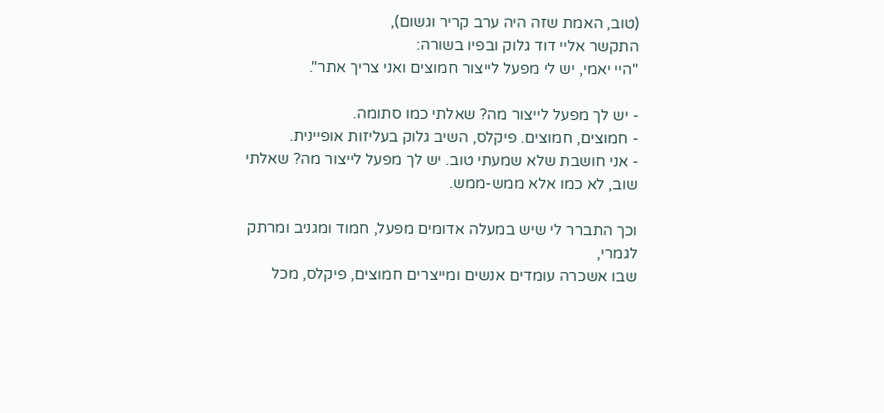(טוב, האמת שזה היה ערב קריר וגשום),
התקשר אליי דוד גלוק ובפיו בשורה:
"היי יאמי, יש לי מפעל לייצור חמוצים ואני צריך אתר".

- יש לך מפעל לייצור מה? שאלתי כמו סתומה.
- חמוצים, חמוצים. פיקלס, השיב גלוק בעליזות אופיינית.
- אני חושבת שלא שמעתי טוב. יש לך מפעל לייצור מה? שאלתי שוב, לא כמו אלא ממש-ממש.

וכך התברר לי שיש במעלה אדומים מפעל, חמוד ומגניב ומרתק לגמרי,
שבו אשכרה עומדים אנשים ומייצרים חמוצים, פיקלס, מכל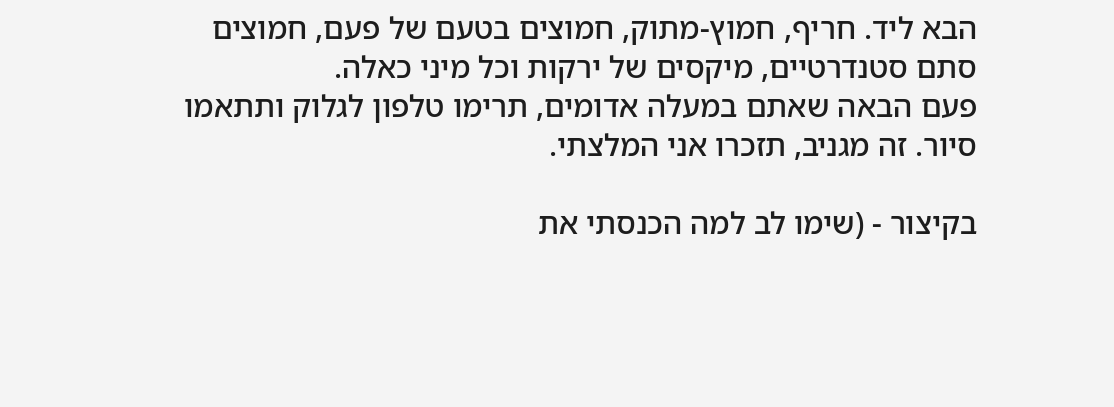הבא ליד. חריף, חמוץ-מתוק, חמוצים בטעם של פעם, חמוצים סתם סטנדרטיים, מיקסים של ירקות וכל מיני כאלה.
פעם הבאה שאתם במעלה אדומים, תרימו טלפון לגלוק ותתאמו סיור. זה מגניב, תזכרו אני המלצתי.

בקיצור - (שימו לב למה הכנסתי את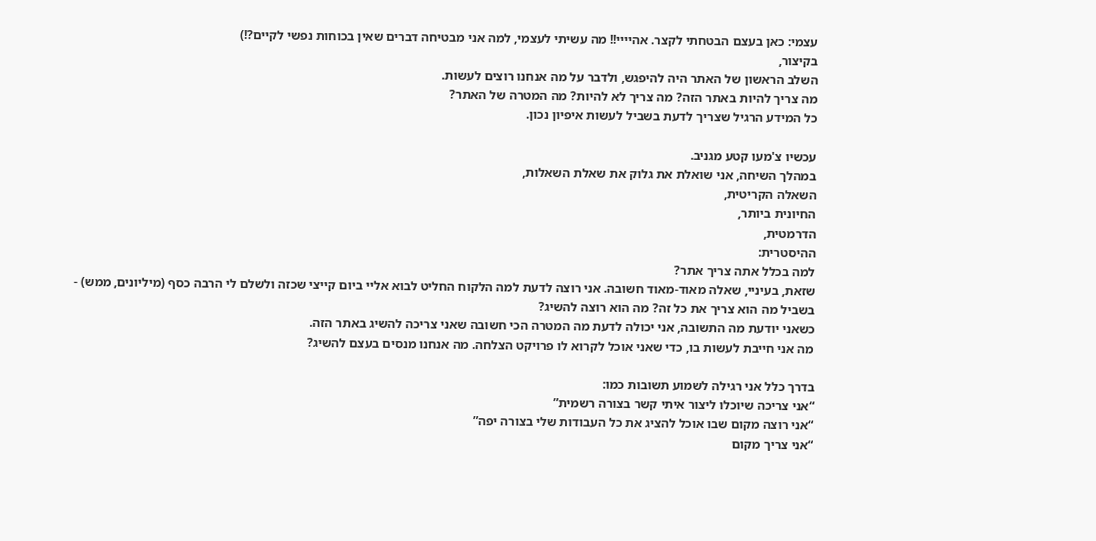עצמי: כאן בעצם הבטחתי לקצר. אהיייי!! מה עשיתי לעצמי, למה אני מבטיחה דברים שאין בכוחות נפשי לקיים?!)
בקיצור,
השלב הראשון של האתר היה להיפגש, ולדבר על מה אנחנו רוצים לעשות.
מה צריך להיות באתר הזה? מה צריך לא להיות? מה המטרה של האתר?
כל המידע הרגיל שצריך לדעת בשביל לעשות איפיון נכון.

עכשיו צ'מעו קטע מגניב.
במהלך השיחה, אני שואלת את גלוק את שאלת השאלות,
השאלה הקריטית,
החיונית ביותר,
הדרמטית,
ההיסטרית:
למה בכלל אתה צריך אתר?
שזאת, בעיניי, שאלה מאוד-מאוד חשובה. אני רוצה לדעת למה הלקוח החליט לבוא אליי ביום קייצי שכזה ולשלם לי הרבה כסף (מיליונים, ממש) - בשביל מה הוא צריך את כל זה? מה הוא רוצה להשיג?
כשאני יודעת מה התשובה, אני יכולה לדעת מה המטרה הכי חשובה שאני צריכה להשיג באתר הזה.
מה אני חייבת לעשות בו, כדי שאני אוכל לקרוא לו פרויקט הצלחה. מה אנחנו מנסים בעצם להשיג?

בדרך כלל אני רגילה לשמוע תשובות כמו:
“אני צריכה שיוכלו ליצור איתי קשר בצורה רשמית”
“אני רוצה מקום שבו אוכל להציג את כל העבודות שלי בצורה יפה”
“אני צריך מקום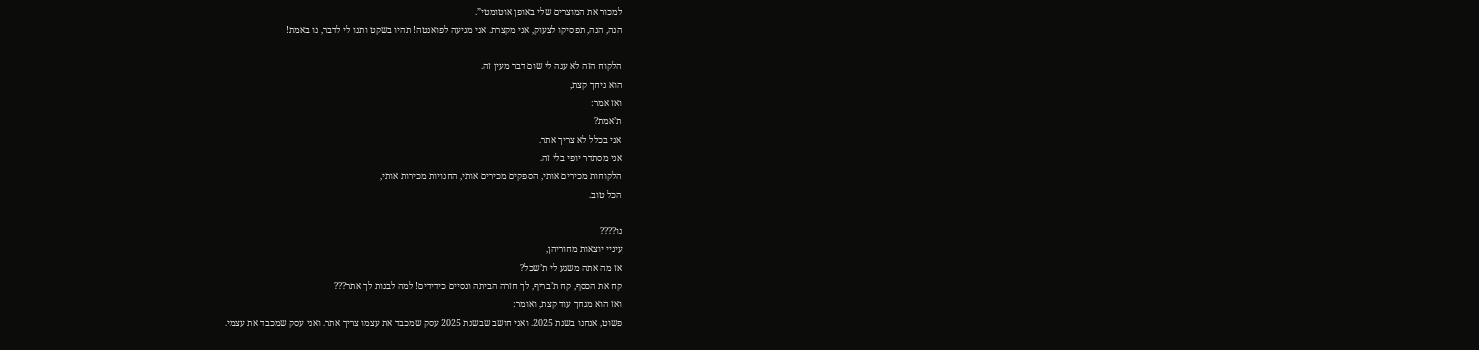למכור את המוצרים שלי באופן אוטומטי”.
הנה, הנה, תפסיקו לצעוק, אני מקצרת. אני מגיעה לפואנטה! תהיו בשקט ותנו לי לדבר, נו באמת!

הלקוח הזה לא ענה לי שום דבר מעין זה.
הוא גיחך קצת,
ואז אמר:
ת’אמת?
אני בכלל לא צריך אתר.
אני מסתדר יופי בלי זה.
הלקוחות מכירים אותי, הספקים מכירים אותי, החנויות מכירות אותי,
הכל טוב.

נו????
עיניי יוצאות מחוריהן,
אז מה אתה משגע לי ת’שכל?
קח את הכסף, קח ת’בריף, לך חזרה הביתה ונסיים כידידים! למה לבנות לך אתר???
ואז הוא מגחך עוד קצת, ואומר:
פשוט, אנחנו בשנת 2025. ואני חושב שבשנת 2025 עסק שמכבד את עצמו צריך אתר. ואני עסק שמכבד את עצמי.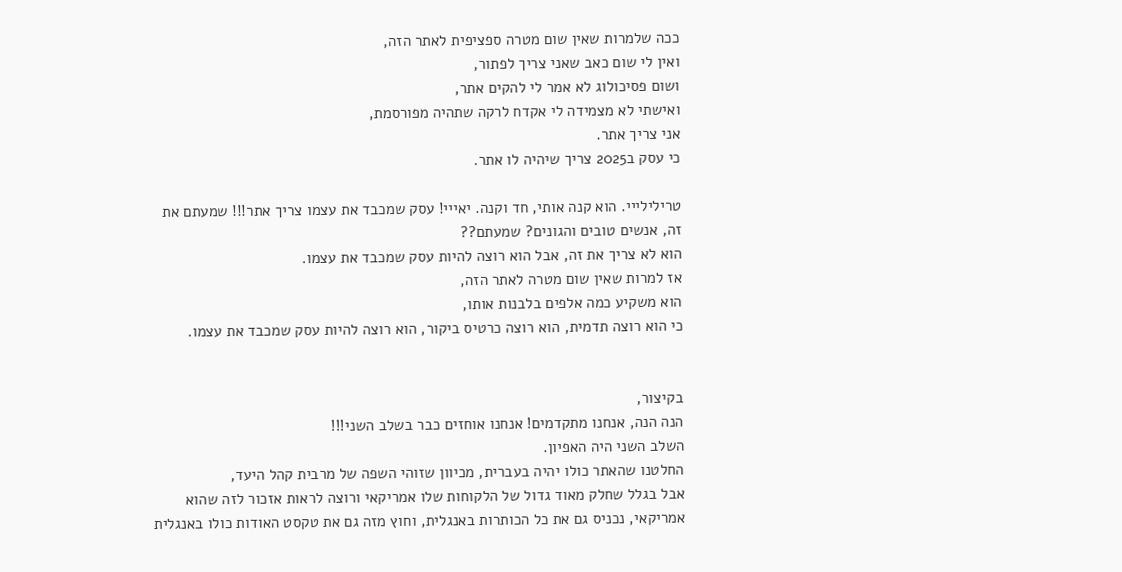ככה שלמרות שאין שום מטרה ספציפית לאתר הזה,
ואין לי שום כאב שאני צריך לפתור,
ושום פסיכולוג לא אמר לי להקים אתר,
ואישתי לא מצמידה לי אקדח לרקה שתהיה מפורסמת,
אני צריך אתר.
כי עסק ב2025 צריך שיהיה לו אתר.

טרילילייי. הוא קנה אותי, חד וקנה. יאייי! עסק שמכבד את עצמו צריך אתר!!! שמעתם את זה, אנשים טובים והגונים? שמעתם??
הוא לא צריך את זה, אבל הוא רוצה להיות עסק שמכבד את עצמו.
אז למרות שאין שום מטרה לאתר הזה,
הוא משקיע כמה אלפים בלבנות אותו,
כי הוא רוצה תדמית, הוא רוצה כרטיס ביקור, הוא רוצה להיות עסק שמכבד את עצמו.


בקיצור,
הנה הנה, אנחנו מתקדמים! אנחנו אוחזים כבר בשלב השני!!!
השלב השני היה האפיון.
החלטנו שהאתר כולו יהיה בעברית, מכיוון שזוהי השפה של מרבית קהל היעד,
אבל בגלל שחלק מאוד גדול של הלקוחות שלו אמריקאי ורוצה לראות אזכור לזה שהוא אמריקאי, נכניס גם את כל הכותרות באנגלית, וחוץ מזה גם את טקסט האודות כולו באנגלית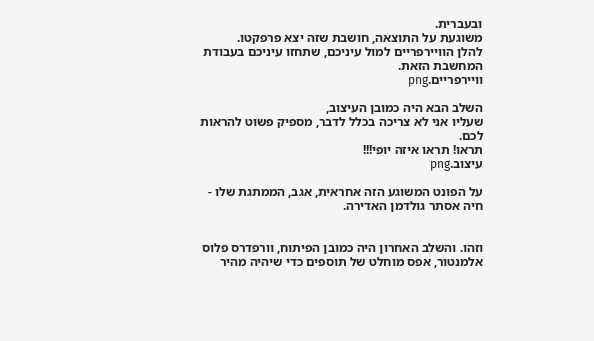ובעברית.
משוגעת על התוצאה, חושבת שזה יצא פרפקטו.
להלן הוויירפריים למול עיניכם, שתחזו עיניכם בעבודת המחשבת הזאת.
וויירפריים.png

השלב הבא היה כמובן העיצוב,
שעליו אני לא צריכה בכלל לדבר, מספיק פשוט להראות לכם.
תראו! תראו איזה יופי!!!
עיצוב.png

על הפונט המשוגע הזה אחראית, אגב, הממתגת שלו - חיה אסתר גולדמן האדירה.


וזהו. והשלב האחרון היה כמובן הפיתוח, וורפדרס פלוס אלמנטור, אפס מוחלט של תוספים כדי שיהיה מהיר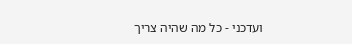ועדכני - כל מה שהיה צריך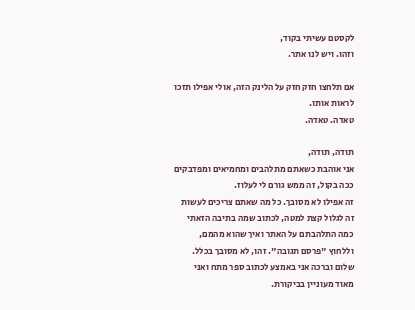לקסטם עשיתי בקוד,
וזהו. ויש לנו אתר.

אם תלחצו חזק חזק על הלינק הזה, אולי אפילו תזכו לראות אותו.
טאדה. טאדה.

תודה, תודה,
אני אוהבת כשאתם מתלהבים ומחמיאים ומפדבקים ככה בקול, זה ממש גורם לי לעלוז.
זה אפילו לא מסובך. כל מה שאתם צריכים לעשות זה לגלול קצת למטה, לכתוב שמה בתיבה הזאתי כמה התלהבתם על האתר ואיך שהוא מהמם, וללחוץ "פרסם תגובה". זהו, לא מסובך בכלל.
שלום וברכה אני באמצע לכתוב ספר מתח ואני מאוד מעוניין בביקורת.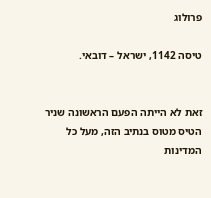פרולוג

טיסה 1142, ישראל – דובאי.


זאת לא הייתה הפעם הראשונה שניר הטיס מטוס בנתיב הזה, מעל כל המדינות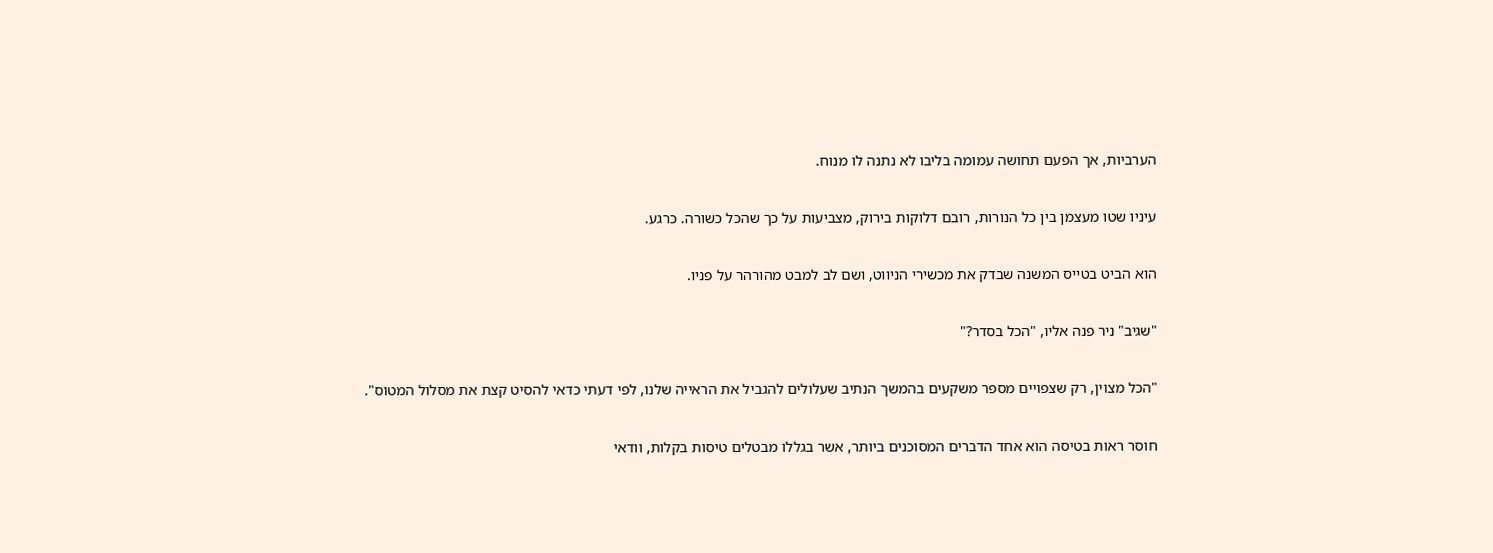הערביות, אך הפעם תחושה עמומה בליבו לא נתנה לו מנוח.

עיניו שטו מעצמן בין כל הנורות, רובם דלוקות בירוק, מצביעות על כך שהכל כשורה. כרגע.

הוא הביט בטייס המשנה שבדק את מכשירי הניווט, ושם לב למבט מהורהר על פניו.

"שגיב" ניר פנה אליו, "הכל בסדר?"

"הכל מצוין, רק שצפויים מספר משקעים בהמשך הנתיב שעלולים להגביל את הראייה שלנו, לפי דעתי כדאי להסיט קצת את מסלול המטוס".

חוסר ראות בטיסה הוא אחד הדברים המסוכנים ביותר, אשר בגללו מבטלים טיסות בקלות, וודאי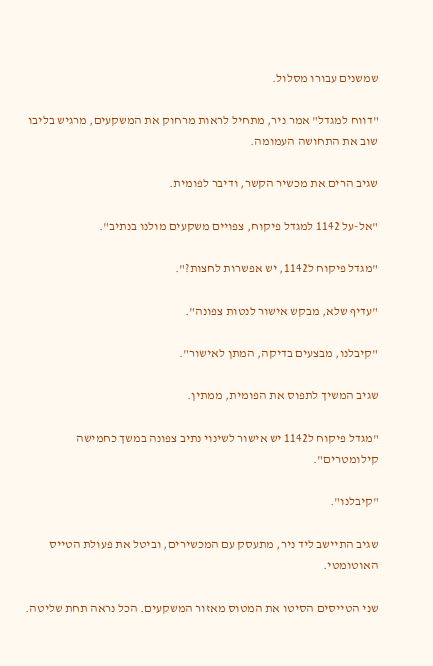שמשנים עבורו מסלול.

"דווח למגדל" אמר ניר, מתחיל לראות מרחוק את המשקעים, מרגיש בליבו שוב את התחושה העמומה.

שגיב הרים את מכשיר הקשר, ודיבר לפומית.

"אל-על 1142 למגדל פיקוח, צפויים משקעים מולנו בנתיב".

"מגדל פיקוח ל1142, יש אפשרות לחצות?".

"עדיף שלא, מבקש אישור לנטות צפונה".

"קיבלנו, מבצעים בדיקה, המתן לאישור".

שגיב המשיך לתפוס את הפומית, ממתין.

"מגדל פיקוח ל1142 יש אישור לשינוי נתיב צפונה במשך כחמישה קילומטרים".

"קיבלנו".

שגיב התיישב ליד ניר, מתעסק עם המכשירים, וביטל את פעולת הטייס האוטומטי.

שני הטייסים הסיטו את המטוס מאזור המשקעים. הכל נראה תחת שליטה.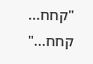"קחח... קחח..."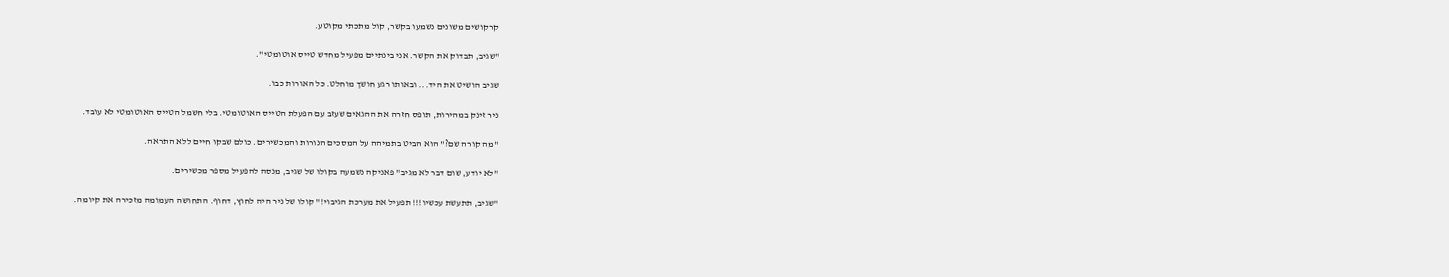קרקושים משונים נשמעו בקשר, קול מתכתי מקוטע.

"שגיב, תבדוק את הקשר. אני בינתיים מפעיל מחדש טייס אוטומטי".

שגיב הושיט את היד... ובאותו רגע חושך מוחלט. כל האורות כבו.

ניר זינק במהירות, תופס חזרה את ההגאים שעזב עם הפעלת הטייס האוטומטי. בלי חשמל הטייס האוטומטי לא עובד.

"מה קורה שם?" הוא הביט בתמיהה על המסכים הנורות והמכשירים. כולם שבקו חיים ללא התראה.

"לא יודע, שום דבר לא מגיב" פאניקה נשמעה בקולו של שגיב, מנסה להפעיל מספר מכשירים.

"שגיב, תתעשת עכשיו!!! תפעיל את מערכת הגיבוי!" קולו של ניר היה לחוץ, דחוף. התחושה העמומה מזכירה את קיומה.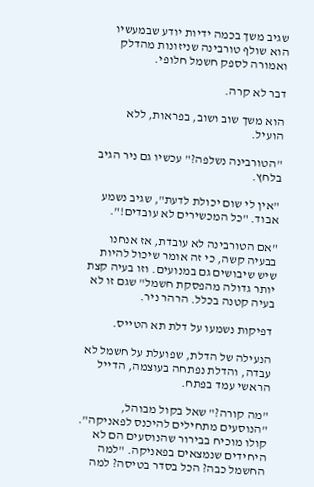שגיב משך בכמה ידיות יודע שבמעשיו הוא שולף טורבינה שניזונות מהדלק ואמורה לספק חשמל חלופי.

דבר לא קרה.

הוא משך שוב ושוב, בפראות, ללא הועיל.

"הטורבינה נשלפה?" עכשיו גם ניר הגיב בלחץ.

"אין לי שום יכולת לדעת", שגיב נשמע אבוד. "כל המכשירים לא עובדים!".

"אם הטורבינה לא עובדת, אז אנחנו בבעיה קשה, כי זה אומר שיכול להיות שיש שיבושים גם במנועים. וזו בעיה קצת יותר גדולה מהפסקת חשמל" שגם זו לא בעיה קטנה בכלל. הרהר ניר.

דפיקות נשמעו על דלת תא הטייס.

הנעילה של הדלת, שפועלת על חשמל לא עבדה, והדלת נפתחה בעוצמה, הדייל הראשי עמד בפתח.

"מה קורה?" שאל בקול מבוהל, "הנוסעים מתחילים להיכנס לפאניקה". קולו מוכיח בבירור שהנוסעים הם לא היחידים שנמצאים בפאניקה. "למה החשמל כבה? הכל בסדר בטיסה? למה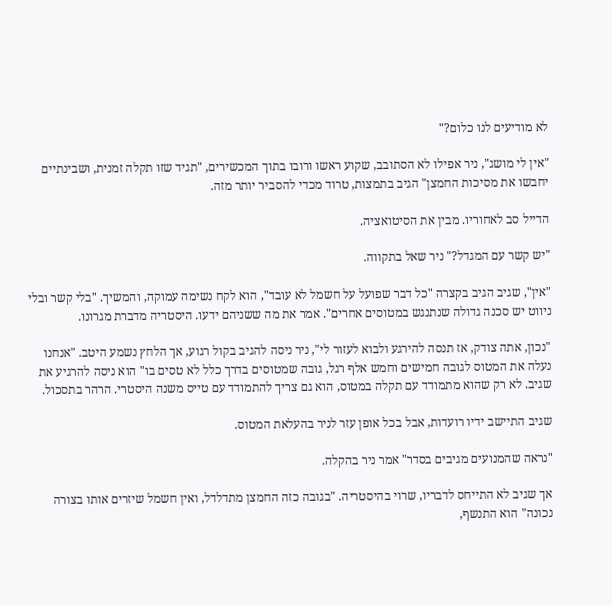לא מודיעים לנו כלום?"

"אין לי מושג", ניר אפילו לא הסתובב, שקוע ראשו ורובו בתוך המכשירים, "תגיד שזו תקלה זמנית, ושבינתיים יחבשו את מסיכות החמצן" הגיב בתמצות, טרוד מכדי להסביר יותר מזה.

הדייל סב לאחוריו. מבין את הסיטואציה.

"יש קשר עם המגדל?" ניר שאל בתקווה.

"אין", שגיב הגיב בקצרה "כל דבר שפועל על חשמל לא עובד", הוא לקח נשימה עמוקה, והמשיך. "בלי קשר ובלי ניווט יש סכנה גדולה שנתנגש במטוסים אחרים". אמר את מה ששניהם ידעו. היסטריה מדברת מגרונו.

"נכון, אתה צודק, אז תנסה להירגע ולבוא לעזור לי", ניר ניסה להגיב בקול רגוע, אך הלחץ נשמע היטב. "אנחנו נעלה את המטוס לגובה חמישים וחמש אלף רגל, גובה שמטוסים בדרך כלל לא טסים בו" הוא ניסה להרגיע את שגיב. לא רק שהוא מתמודד עם תקלה במטוס, הוא גם צריך להתמודד עם טייס משנה היסטרי. הרהר בתסכול.

שגיב התיישב ידיו רועדות, אבל בכל אופן עזר לניר בהעלאת המטוס.

"נראה שהמנועים מגיבים בסדר" אמר ניר בהקלה.

אך שגיב לא התייחס לדבריו, שרוי בהיסטריה. "בגובה כזה החמצן מתדלדל, ואין חשמל שיזרים אותו בצורה נכונה" הוא התנשף,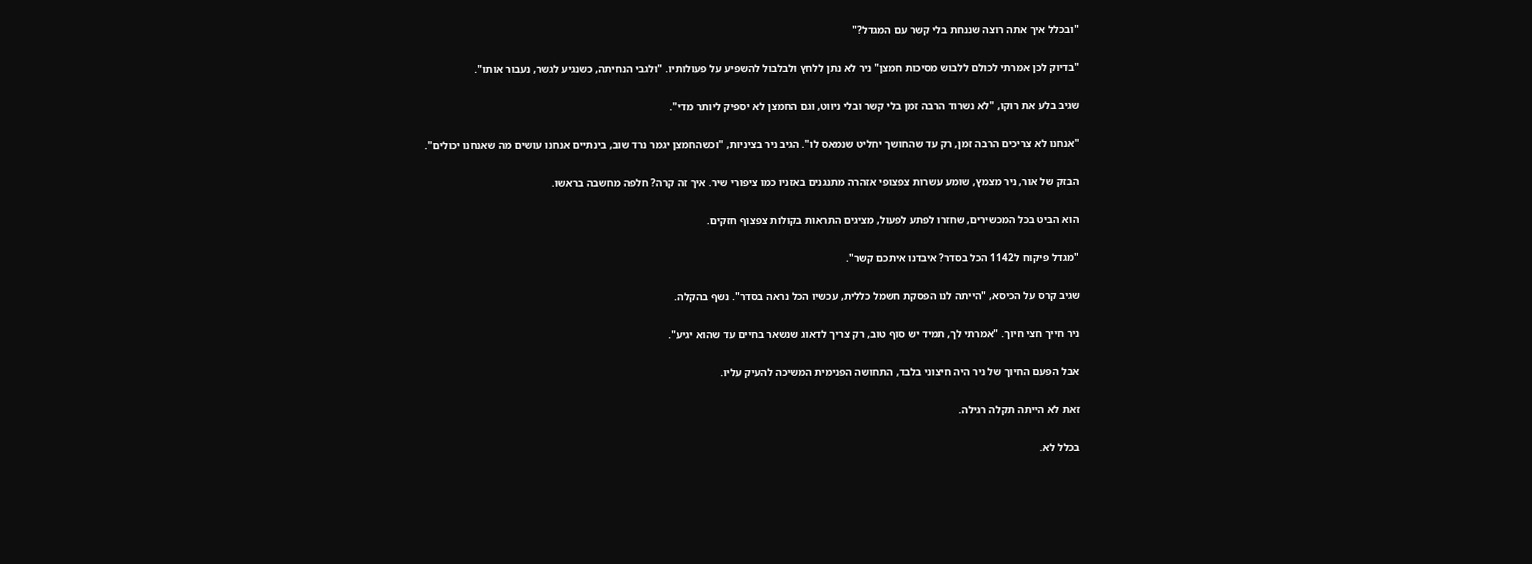"ובכלל איך אתה רוצה שננחת בלי קשר עם המגדל?"

"בדיוק לכן אמרתי לכולם ללבוש מסיכות חמצן" ניר לא נתן ללחץ ולבלבול להשפיע על פעולותיו. "ולגבי הנחיתה, כשנגיע לגשר, נעבור אותו".

שגיב בלע את רוקו, "לא נשרוד הרבה זמן בלי קשר ובלי ניווט, וגם החמצן לא יספיק ליותר מדי".

"אנחנו לא צריכים הרבה זמן, רק עד שהחושך יחליט שנמאס לו". הגיב ניר בציניות, "וכשהחמצן יגמר נרד שוב, בינתיים אנחנו עושים מה שאנחנו יכולים".

הבזק של אור, ניר מצמץ, שומע עשרות צפצופי אזהרה מתנגנים באזניו כמו ציפורי שיר. איך זה קרה? חלפה מחשבה בראשו.

הוא הביט בכל המכשירים, שחזרו לפתע לפעול, מציגים התראות בקולות צפצוף חזקים.

"מגדל פיקוח ל1142 הכל בסדר? איבדנו איתכם קשר".

שגיב קרס על הכיסא, "הייתה לנו הפסקת חשמל כללית, עכשיו הכל נראה בסדר". נשף בהקלה.

ניר חייך חצי חיוך. "אמרתי לך, תמיד יש סוף טוב, רק צריך לדאוג שנשאר בחיים עד שהוא יגיע".

אבל הפעם החיוך של ניר היה חיצוני בלבד, התחושה הפנימית המשיכה להעיק עליו.

זאת לא הייתה תקלה רגילה.

בכלל לא.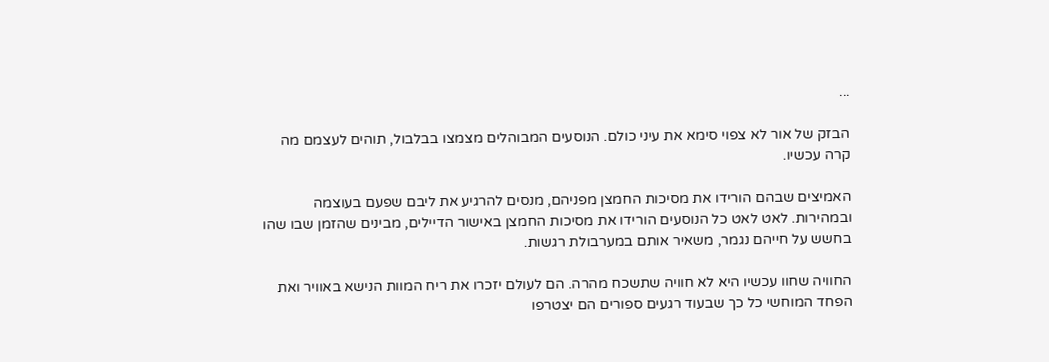...

הבזק של אור לא צפוי סימא את עיני כולם. הנוסעים המבוהלים מצמצו בבלבול, תוהים לעצמם מה קרה עכשיו.

האמיצים שבהם הורידו את מסיכות החמצן מפניהם, מנסים להרגיע את ליבם שפעם בעוצמה ובמהירות. לאט לאט כל הנוסעים הורידו את מסיכות החמצן באישור הדיילים, מבינים שהזמן שבו שהו בחשש על חייהם נגמר, משאיר אותם במערבולת רגשות.

החוויה שחוו עכשיו היא לא חוויה שתשכח מהרה. הם לעולם יזכרו את ריח המוות הנישא באוויר ואת הפחד המוחשי כל כך שבעוד רגעים ספורים הם יצטרפו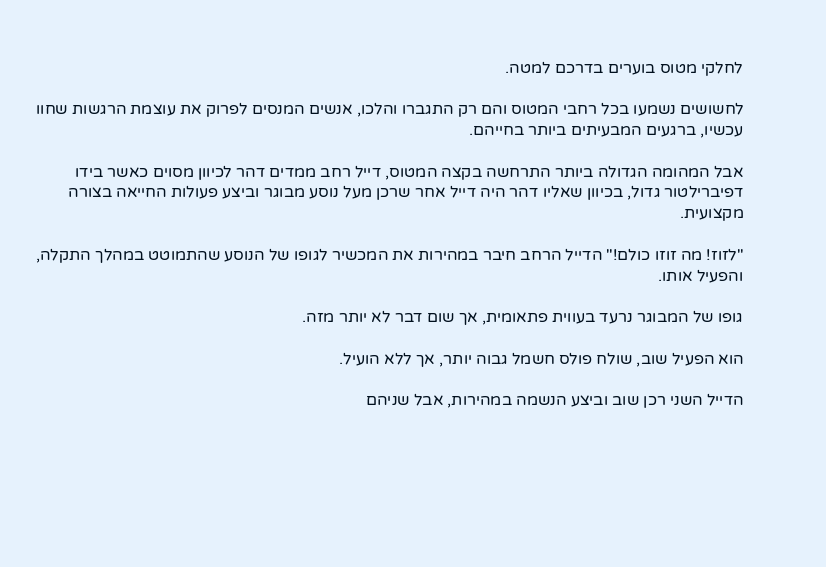לחלקי מטוס בוערים בדרכם למטה.

לחשושים נשמעו בכל רחבי המטוס והם רק התגברו והלכו, אנשים המנסים לפרוק את עוצמת הרגשות שחוו עכשיו, ברגעים המבעיתים ביותר בחייהם.

אבל המהומה הגדולה ביותר התרחשה בקצה המטוס, דייל רחב ממדים דהר לכיוון מסוים כאשר בידו דפיברילטור גדול, בכיוון שאליו דהר היה דייל אחר שרכן מעל נוסע מבוגר וביצע פעולות החייאה בצורה מקצועית.

"לזוז! מה זוזו כולם!" הדייל הרחב חיבר במהירות את המכשיר לגופו של הנוסע שהתמוטט במהלך התקלה, והפעיל אותו.

גופו של המבוגר נרעד בעווית פתאומית, אך שום דבר לא יותר מזה.

הוא הפעיל שוב, שולח פולס חשמל גבוה יותר, אך ללא הועיל.

הדייל השני רכן שוב וביצע הנשמה במהירות, אבל שניהם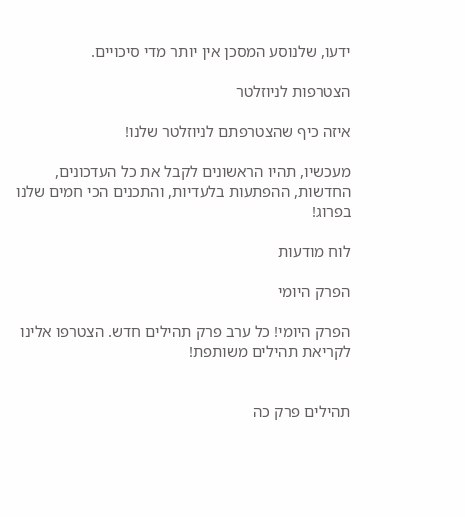ידעו, שלנוסע המסכן אין יותר מדי סיכויים.

הצטרפות לניוזלטר

איזה כיף שהצטרפתם לניוזלטר שלנו!

מעכשיו, תהיו הראשונים לקבל את כל העדכונים, החדשות, ההפתעות בלעדיות, והתכנים הכי חמים שלנו בפרוג!

לוח מודעות

הפרק היומי

הפרק היומי! כל ערב פרק תהילים חדש. הצטרפו אלינו לקריאת תהילים משותפת!


תהילים פרק כה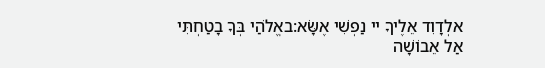אלְדָוִד אֵלֶיךָ יי נַפְשִׁי אֶשָּׂא:באֱלֹהַי בְּךָ בָטַחְתִּי אַל אֵבוֹשָׁה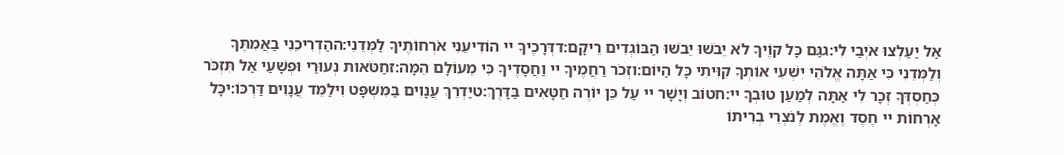אַל יַעַלְצוּ אֹיְבַי לִי:גגַּם כָּל קוֶֹיךָ לֹא יֵבֹשׁוּ יֵבֹשׁוּ הַבּוֹגְדִים רֵיקָם:דדְּרָכֶיךָ יי הוֹדִיעֵנִי אֹרְחוֹתֶיךָ לַמְּדֵנִי:ההַדְרִיכֵנִי בַאֲמִתֶּךָ וְלַמְּדֵנִי כִּי אַתָּה אֱלֹהֵי יִשְׁעִי אוֹתְךָ קִוִּיתִי כָּל הַיּוֹם:וזְכֹר רַחֲמֶיךָ יי וַחֲסָדֶיךָ כִּי מֵעוֹלָם הֵמָּה:זחַטֹּאות נְעוּרַי וּפְשָׁעַי אַל תִּזְכֹּר כְּחַסְדְּךָ זְכָר לִי אַתָּה לְמַעַן טוּבְךָ יי:חטוֹב וְיָשָׁר יי עַל כֵּן יוֹרֶה חַטָּאִים בַּדָּרֶךְ:טיַדְרֵךְ עֲנָוִים בַּמִּשְׁפָּט וִילַמֵּד עֲנָוִים דַּרְכּוֹ:יכָּל אָרְחוֹת יי חֶסֶד וֶאֱמֶת לְנֹצְרֵי בְרִיתוֹ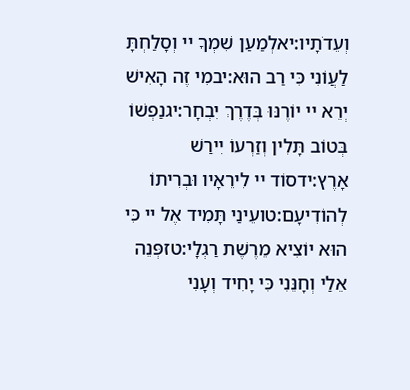וְעֵדֹתָיו:יאלְמַעַן שִׁמְךָ יי וְסָלַחְתָּ לַעֲוֹנִי כִּי רַב הוּא:יבמִי זֶה הָאִישׁ יְרֵא יי יוֹרֶנּוּ בְּדֶרֶךְ יִבְחָר:יגנַפְשׁוֹ בְּטוֹב תָּלִין וְזַרְעוֹ יִירַשׁ אָרֶץ:ידסוֹד יי לִירֵאָיו וּבְרִיתוֹ לְהוֹדִיעָם:טועֵינַי תָּמִיד אֶל יי כִּי הוּא יוֹצִיא מֵרֶשֶׁת רַגְלָי:טזפְּנֵה אֵלַי וְחָנֵּנִי כִּי יָחִיד וְעָנִי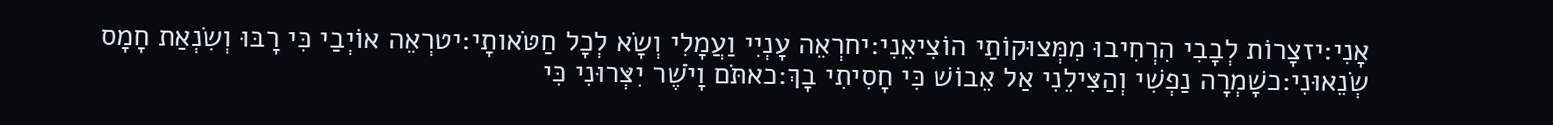אָנִי:יזצָרוֹת לְבָבִי הִרְחִיבוּ מִמְּצוּקוֹתַי הוֹצִיאֵנִי:יחרְאֵה עָנְיִי וַעֲמָלִי וְשָׂא לְכָל חַטֹּאותָי:יטרְאֵה אוֹיְבַי כִּי רָבּוּ וְשִׂנְאַת חָמָס שְׂנֵאוּנִי:כשָׁמְרָה נַפְשִׁי וְהַצִּילֵנִי אַל אֵבוֹשׁ כִּי חָסִיתִי בָךְ:כאתֹּם וָיֹשֶׁר יִצְּרוּנִי כִּי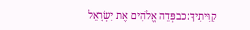קִוִּיתִיךָ:כבפְּדֵה אֱלֹהִים אֶת יִשְׂרָאֵל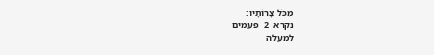מִכֹּל צָרוֹתָיו:
נקרא  2  פעמים
למעלה